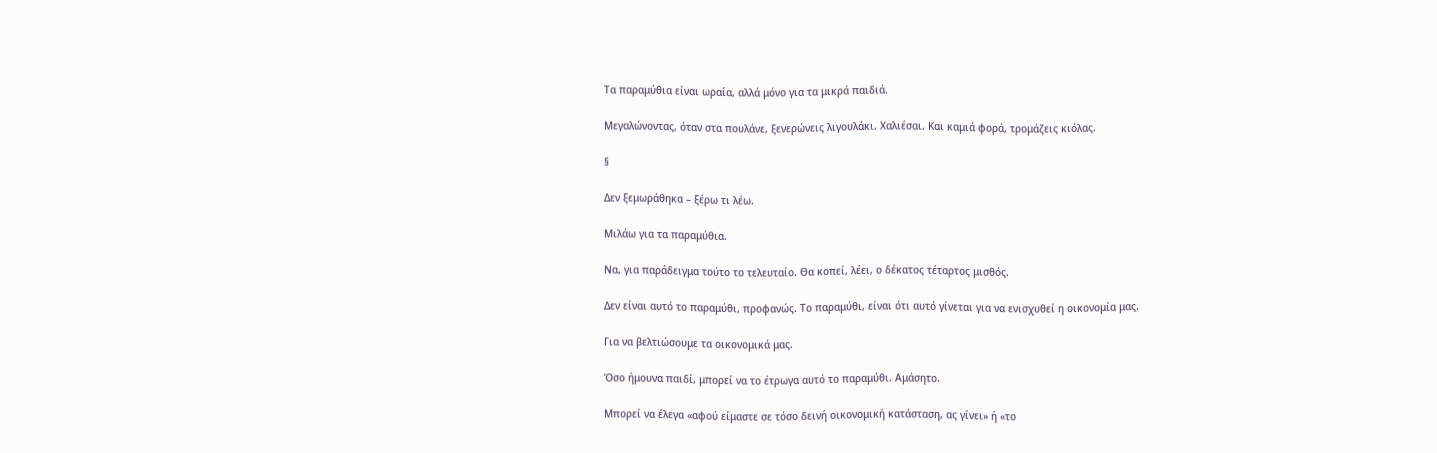Τα παραμύθια είναι ωραία, αλλά μόνο για τα μικρά παιδιά.

Μεγαλώνοντας, όταν στα πουλάνε, ξενερώνεις λιγουλάκι. Χαλιέσαι. Και καμιά φορά, τρομάζεις κιόλας.

§

Δεν ξεμωράθηκα – ξέρω τι λέω.

Μιλάω για τα παραμύθια.

Να, για παράδειγμα τούτο το τελευταίο. Θα κοπεί, λέει, ο δέκατος τέταρτος μισθός.

Δεν είναι αυτό το παραμύθι, προφανώς. Το παραμύθι, είναι ότι αυτό γίνεται για να ενισχυθεί η οικονομία μας.

Για να βελτιώσουμε τα οικονομικά μας.

Όσο ήμουνα παιδί, μπορεί να το έτρωγα αυτό το παραμύθι. Αμάσητο.

Μπορεί να έλεγα «αφού είμαστε σε τόσο δεινή οικονομική κατάσταση, ας γίνει» ή «το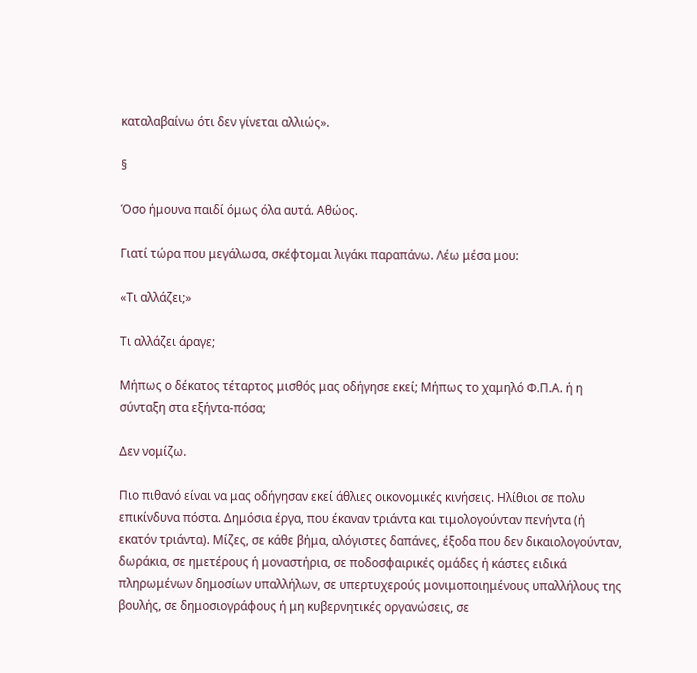καταλαβαίνω ότι δεν γίνεται αλλιώς».

§

Όσο ήμουνα παιδί όμως όλα αυτά. Αθώος.

Γιατί τώρα που μεγάλωσα, σκέφτομαι λιγάκι παραπάνω. Λέω μέσα μου:

«Τι αλλάζει;»

Τι αλλάζει άραγε;

Μήπως ο δέκατος τέταρτος μισθός μας οδήγησε εκεί; Μήπως το χαμηλό Φ.Π.Α. ή η σύνταξη στα εξήντα-πόσα;

Δεν νομίζω.

Πιο πιθανό είναι να μας οδήγησαν εκεί άθλιες οικονομικές κινήσεις. Ηλίθιοι σε πολυ επικίνδυνα πόστα. Δημόσια έργα, που έκαναν τριάντα και τιμολογούνταν πενήντα (ή εκατόν τριάντα). Μίζες, σε κάθε βήμα, αλόγιστες δαπάνες, έξοδα που δεν δικαιολογούνταν, δωράκια, σε ημετέρους ή μοναστήρια, σε ποδοσφαιρικές ομάδες ή κάστες ειδικά πληρωμένων δημοσίων υπαλλήλων, σε υπερτυχερούς μονιμοποιημένους υπαλλήλους της βουλής, σε δημοσιογράφους ή μη κυβερνητικές οργανώσεις, σε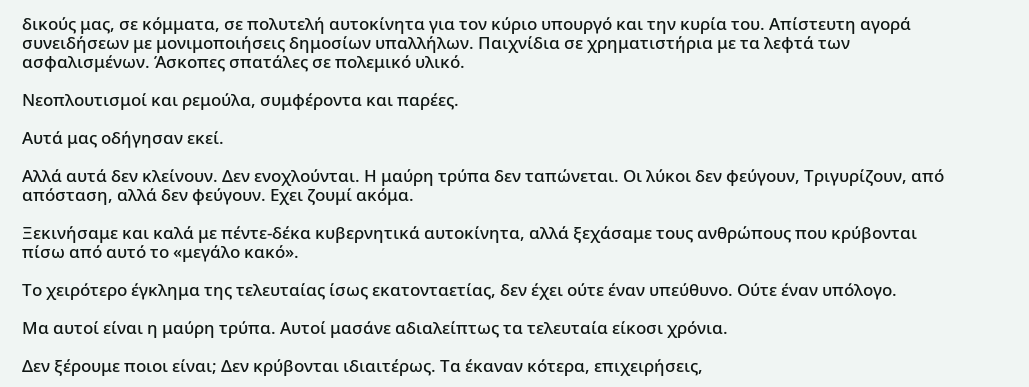δικούς μας, σε κόμματα, σε πολυτελή αυτοκίνητα για τον κύριο υπουργό και την κυρία του. Απίστευτη αγορά συνειδήσεων με μονιμοποιήσεις δημοσίων υπαλλήλων. Παιχνίδια σε χρηματιστήρια με τα λεφτά των ασφαλισμένων. Άσκοπες σπατάλες σε πολεμικό υλικό.

Νεοπλουτισμοί και ρεμούλα, συμφέροντα και παρέες.

Αυτά μας οδήγησαν εκεί.

Αλλά αυτά δεν κλείνουν. Δεν ενοχλούνται. Η μαύρη τρύπα δεν ταπώνεται. Οι λύκοι δεν φεύγουν, Τριγυρίζουν, από απόσταση, αλλά δεν φεύγουν. Εχει ζουμί ακόμα.

Ξεκινήσαμε και καλά με πέντε-δέκα κυβερνητικά αυτοκίνητα, αλλά ξεχάσαμε τους ανθρώπους που κρύβονται πίσω από αυτό το «μεγάλο κακό».

Το χειρότερο έγκλημα της τελευταίας ίσως εκατονταετίας, δεν έχει ούτε έναν υπεύθυνο. Ούτε έναν υπόλογο.

Μα αυτοί είναι η μαύρη τρύπα. Αυτοί μασάνε αδιαλείπτως τα τελευταία είκοσι χρόνια.

Δεν ξέρουμε ποιοι είναι; Δεν κρύβονται ιδιαιτέρως. Τα έκαναν κότερα, επιχειρήσεις,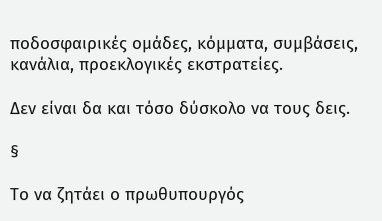ποδοσφαιρικές ομάδες, κόμματα, συμβάσεις, κανάλια, προεκλογικές εκστρατείες.

Δεν είναι δα και τόσο δύσκολο να τους δεις.

§

Το να ζητάει ο πρωθυπουργός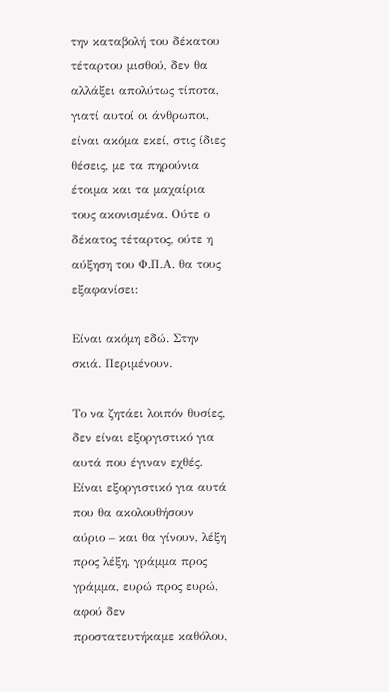την καταβολή του δέκατου τέταρτου μισθού, δεν θα αλλάξει απολύτως τίποτα, γιατί αυτοί οι άνθρωποι, είναι ακόμα εκεί, στις ίδιες θέσεις, με τα πηρούνια έτοιμα και τα μαχαίρια τους ακονισμένα. Ούτε ο δέκατος τέταρτος, ούτε η αύξηση του Φ.Π.Α. θα τους εξαφανίσει:

Είναι ακόμη εδώ. Στην σκιά. Περιμένουν.

Το να ζητάει λοιπόν θυσίες, δεν είναι εξοργιστικό για αυτά που έγιναν εχθές. Είναι εξοργιστικό για αυτά που θα ακολουθήσουν αύριο – και θα γίνουν, λέξη προς λέξη, γράμμα προς γράμμα, ευρώ προς ευρώ, αφού δεν προστατευτήκαμε καθόλου,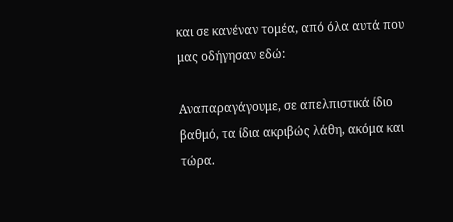και σε κανέναν τομέα, από όλα αυτά που μας οδήγησαν εδώ:

Αναπαραγάγουμε, σε απελπιστικά ίδιο βαθμό, τα ίδια ακριβώς λάθη, ακόμα και τώρα.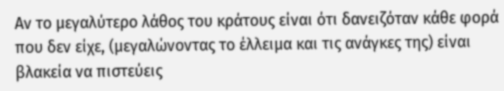Αν το μεγαλύτερο λάθος του κράτους είναι ότι δανειζόταν κάθε φορά που δεν είχε, (μεγαλώνοντας το έλλειμα και τις ανάγκες της) είναι βλακεία να πιστεύεις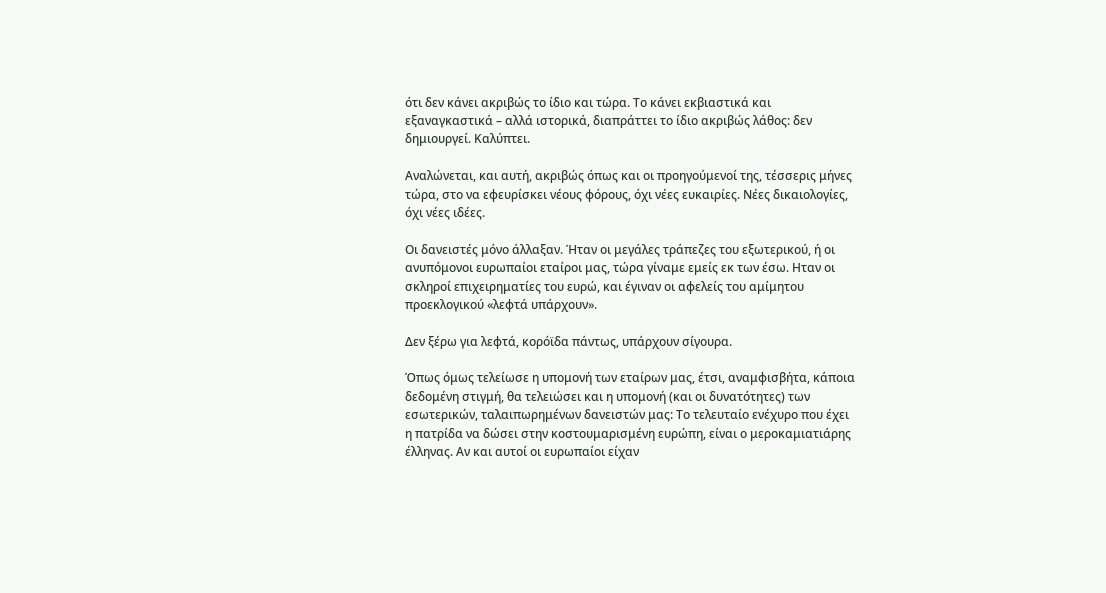ότι δεν κάνει ακριβώς το ίδιο και τώρα. Το κάνει εκβιαστικά και εξαναγκαστικά – αλλά ιστορικά, διαπράττει το ίδιο ακριβώς λάθος: δεν δημιουργεί. Καλύπτει.

Αναλώνεται, και αυτή, ακριβώς όπως και οι προηγούμενοί της, τέσσερις μήνες τώρα, στο να εφευρίσκει νέους φόρους, όχι νέες ευκαιρίες. Νέες δικαιολογίες, όχι νέες ιδέες.

Οι δανειστές μόνο άλλαξαν. Ήταν οι μεγάλες τράπεζες του εξωτερικού, ή οι ανυπόμονοι ευρωπαίοι εταίροι μας, τώρα γίναμε εμείς εκ των έσω. Ηταν οι σκληροί επιχειρηματίες του ευρώ, και έγιναν οι αφελείς του αμίμητου προεκλογικού «λεφτά υπάρχουν».

Δεν ξέρω για λεφτά, κορόϊδα πάντως, υπάρχουν σίγουρα.

Όπως όμως τελείωσε η υπομονή των εταίρων μας, έτσι, αναμφισβήτα, κάποια δεδομένη στιγμή, θα τελειώσει και η υπομονή (και οι δυνατότητες) των εσωτερικών, ταλαιπωρημένων δανειστών μας: Το τελευταίο ενέχυρο που έχει η πατρίδα να δώσει στην κοστουμαρισμένη ευρώπη, είναι ο μεροκαμιατιάρης έλληνας. Αν και αυτοί οι ευρωπαίοι είχαν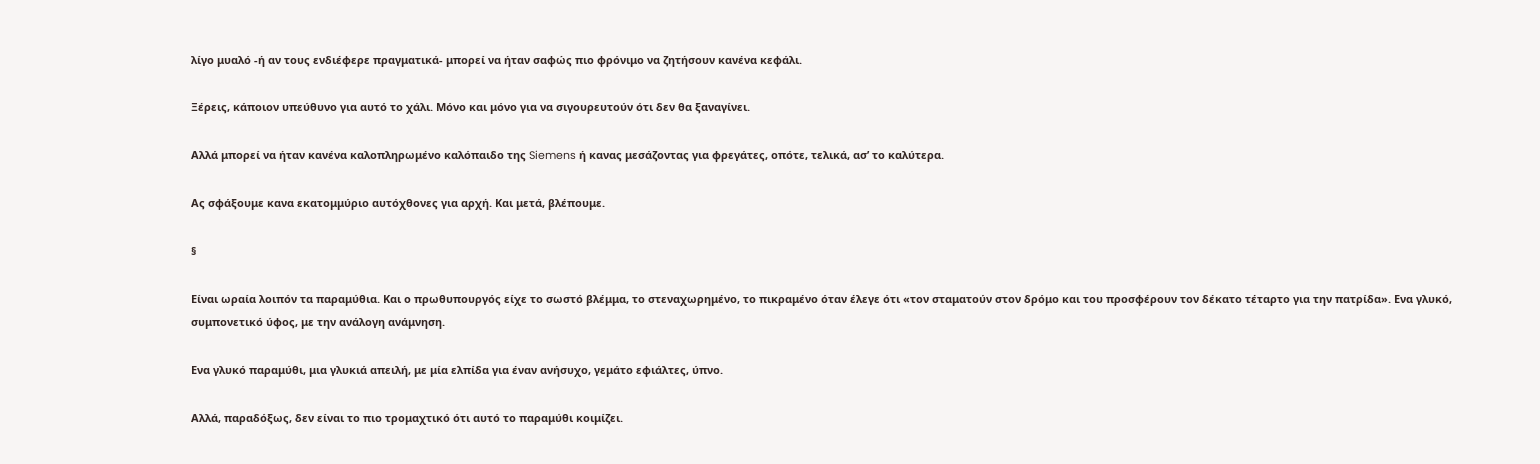λίγο μυαλό -ή αν τους ενδιέφερε πραγματικά- μπορεί να ήταν σαφώς πιο φρόνιμο να ζητήσουν κανένα κεφάλι.

Ξέρεις, κάποιον υπεύθυνο για αυτό το χάλι. Μόνο και μόνο για να σιγουρευτούν ότι δεν θα ξαναγίνει.

Αλλά μπορεί να ήταν κανένα καλοπληρωμένο καλόπαιδο της Siemens ή κανας μεσάζοντας για φρεγάτες, οπότε, τελικά, ασ’ το καλύτερα.

Ας σφάξουμε κανα εκατομμύριο αυτόχθονες για αρχή. Και μετά, βλέπουμε.

§

Είναι ωραία λοιπόν τα παραμύθια. Και ο πρωθυπουργός είχε το σωστό βλέμμα, το στεναχωρημένο, το πικραμένο όταν έλεγε ότι «τον σταματούν στον δρόμο και του προσφέρουν τον δέκατο τέταρτο για την πατρίδα». Ενα γλυκό, συμπονετικό ύφος, με την ανάλογη ανάμνηση.

Ενα γλυκό παραμύθι, μια γλυκιά απειλή, με μία ελπίδα για έναν ανήσυχο, γεμάτο εφιάλτες, ύπνο.

Αλλά, παραδόξως, δεν είναι το πιο τρομαχτικό ότι αυτό το παραμύθι κοιμίζει.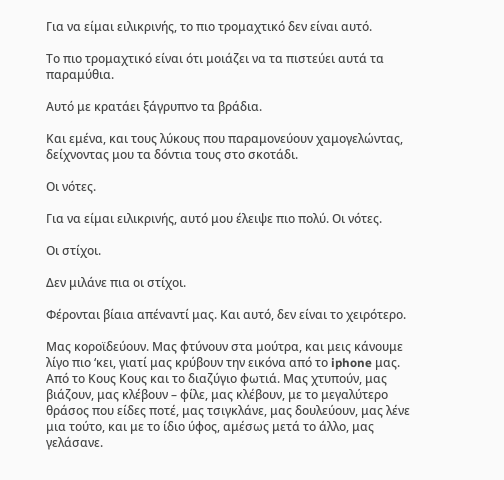Για να είμαι ειλικρινής, το πιο τρομαχτικό δεν είναι αυτό.

Το πιο τρομαχτικό είναι ότι μοιάζει να τα πιστεύει αυτά τα παραμύθια.

Αυτό με κρατάει ξάγρυπνο τα βράδια.

Και εμένα, και τους λύκους που παραμονεύουν χαμογελώντας, δείχνοντας μου τα δόντια τους στο σκοτάδι.

Οι νότες.

Για να είμαι ειλικρινής, αυτό μου έλειψε πιο πολύ. Οι νότες.

Οι στίχοι.

Δεν μιλάνε πια οι στίχοι.

Φέρονται βίαια απέναντί μας. Και αυτό, δεν είναι το χειρότερο.

Μας κοροϊδεύουν. Μας φτύνουν στα μούτρα, και μεις κάνουμε λίγο πιο ‘κει, γιατί μας κρύβουν την εικόνα από το iphone μας. Από το Κους Κους και το διαζύγιο φωτιά. Μας χτυπούν, μας βιάζουν, μας κλέβουν – φίλε, μας κλέβουν, με το μεγαλύτερο θράσος που είδες ποτέ, μας τσιγκλάνε, μας δουλεύουν, μας λένε μια τούτο, και με το ίδιο ύφος, αμέσως μετά το άλλο, μας γελάσανε.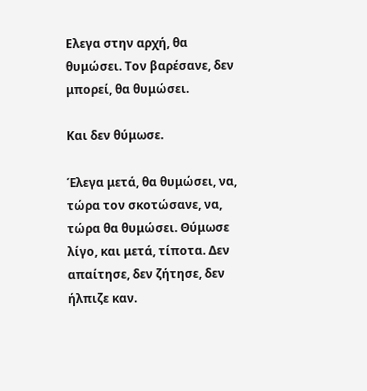Ελεγα στην αρχή, θα θυμώσει. Τον βαρέσανε, δεν μπορεί, θα θυμώσει.

Και δεν θύμωσε.

Έλεγα μετά, θα θυμώσει, να, τώρα τον σκοτώσανε, να, τώρα θα θυμώσει. Θύμωσε λίγο, και μετά, τίποτα. Δεν απαίτησε, δεν ζήτησε, δεν ήλπιζε καν.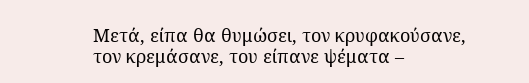Μετά, είπα θα θυμώσει, τον κρυφακούσανε, τον κρεμάσανε, του είπανε ψέματα –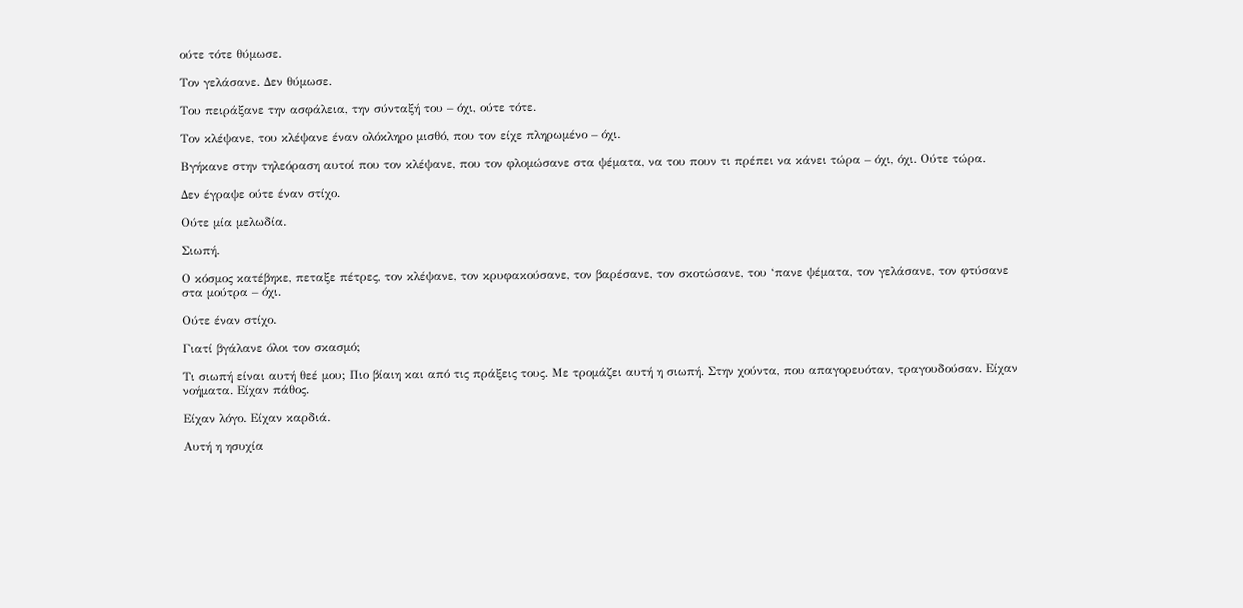ούτε τότε θύμωσε.

Τον γελάσανε. Δεν θύμωσε.

Του πειράξανε την ασφάλεια, την σύνταξή του – όχι, ούτε τότε.

Τον κλέψανε, του κλέψανε έναν ολόκληρο μισθό, που τον είχε πληρωμένο – όχι.

Βγήκανε στην τηλεόραση αυτοί που τον κλέψανε, που τον φλομώσανε στα ψέματα, να του πουν τι πρέπει να κάνει τώρα – όχι, όχι. Ούτε τώρα.

Δεν έγραψε ούτε έναν στίχο.

Ούτε μία μελωδία.

Σιωπή.

Ο κόσμος κατέβηκε, πεταξε πέτρες, τον κλέψανε, τον κρυφακούσανε, τον βαρέσανε, τον σκοτώσανε, του ‘πανε ψέματα, τον γελάσανε, τον φτύσανε στα μούτρα – όχι.

Ούτε έναν στίχο.

Γιατί βγάλανε όλοι τον σκασμό;

Τι σιωπή είναι αυτή θεέ μου; Πιο βίαιη και από τις πράξεις τους. Με τρομάζει αυτή η σιωπή. Στην χούντα, που απαγορευόταν, τραγουδούσαν. Είχαν νοήματα. Είχαν πάθος.

Είχαν λόγο. Είχαν καρδιά.

Αυτή η ησυχία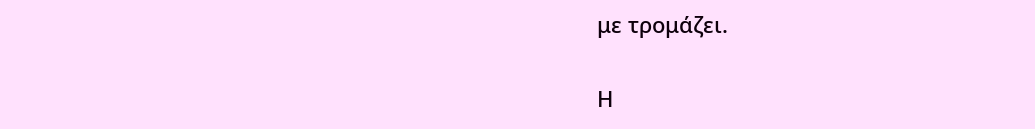με τρομάζει.

Η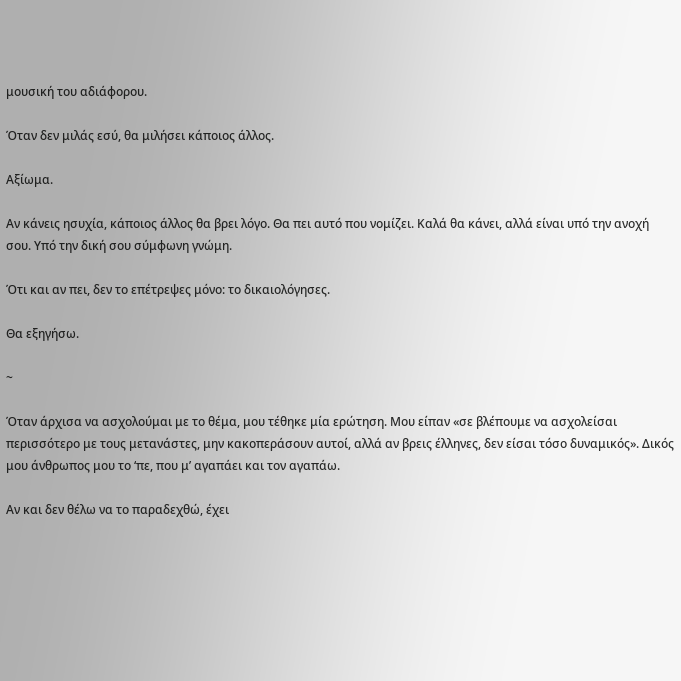μουσική του αδιάφορου.

Όταν δεν μιλάς εσύ, θα μιλήσει κάποιος άλλος.

Αξίωμα.

Αν κάνεις ησυχία, κάποιος άλλος θα βρει λόγο. Θα πει αυτό που νομίζει. Καλά θα κάνει, αλλά είναι υπό την ανοχή σου. Υπό την δική σου σύμφωνη γνώμη.

Ότι και αν πει, δεν το επέτρεψες μόνο: το δικαιολόγησες.

Θα εξηγήσω.

~

Όταν άρχισα να ασχολούμαι με το θέμα, μου τέθηκε μία ερώτηση. Μου είπαν «σε βλέπουμε να ασχολείσαι περισσότερο με τους μετανάστες, μην κακοπεράσουν αυτοί, αλλά αν βρεις έλληνες, δεν είσαι τόσο δυναμικός». Δικός μου άνθρωπος μου το ‘πε, που μ’ αγαπάει και τον αγαπάω.

Αν και δεν θέλω να το παραδεχθώ, έχει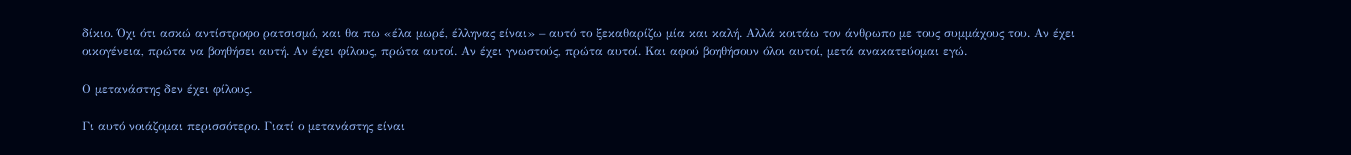δίκιο. Όχι ότι ασκώ αντίστροφο ρατσισμό, και θα πω «έλα μωρέ, έλληνας είναι» – αυτό το ξεκαθαρίζω μία και καλή. Αλλά κοιτάω τον άνθρωπο με τους συμμάχους του. Αν έχει οικογένεια, πρώτα να βοηθήσει αυτή. Αν έχει φίλους, πρώτα αυτοί. Αν έχει γνωστούς, πρώτα αυτοί. Και αφού βοηθήσουν όλοι αυτοί, μετά ανακατεύομαι εγώ.

Ο μετανάστης δεν έχει φίλους.

Γι αυτό νοιάζομαι περισσότερο. Γιατί ο μετανάστης είναι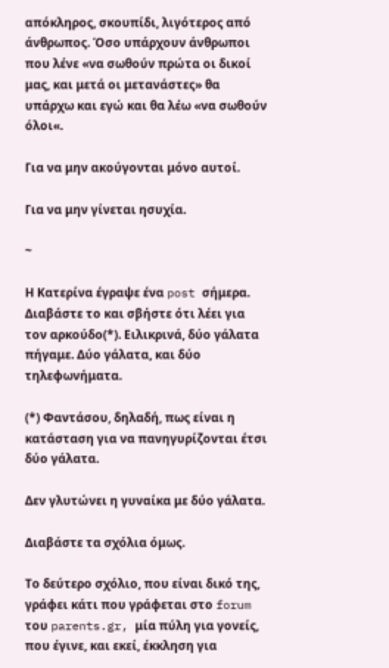απόκληρος, σκουπίδι, λιγότερος από άνθρωπος. Όσο υπάρχουν άνθρωποι που λένε «να σωθούν πρώτα οι δικοί μας, και μετά οι μετανάστες» θα υπάρχω και εγώ και θα λέω «να σωθούν όλοι«.

Για να μην ακούγονται μόνο αυτοί.

Για να μην γίνεται ησυχία.

~

Η Κατερίνα έγραψε ένα post σήμερα. Διαβάστε το και σβήστε ότι λέει για τον αρκούδο(*). Ειλικρινά, δύο γάλατα πήγαμε. Δύο γάλατα, και δύο τηλεφωνήματα.

(*) Φαντάσου, δηλαδή, πως είναι η κατάσταση για να πανηγυρίζονται έτσι δύο γάλατα.

Δεν γλυτώνει η γυναίκα με δύο γάλατα.

Διαβάστε τα σχόλια όμως.

Το δεύτερο σχόλιο, που είναι δικό της, γράφει κάτι που γράφεται στο forum του parents.gr, μία πύλη για γονείς, που έγινε, και εκεί, έκκληση για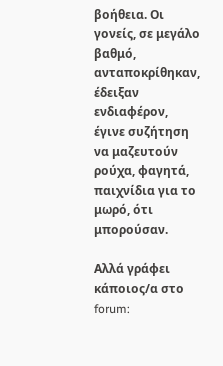βοήθεια. Οι γονείς, σε μεγάλο βαθμό, ανταποκρίθηκαν, έδειξαν ενδιαφέρον, έγινε συζήτηση να μαζευτούν ρούχα, φαγητά, παιχνίδια για το μωρό, ότι μπορούσαν.

Αλλά γράφει κάποιος/α στο forum: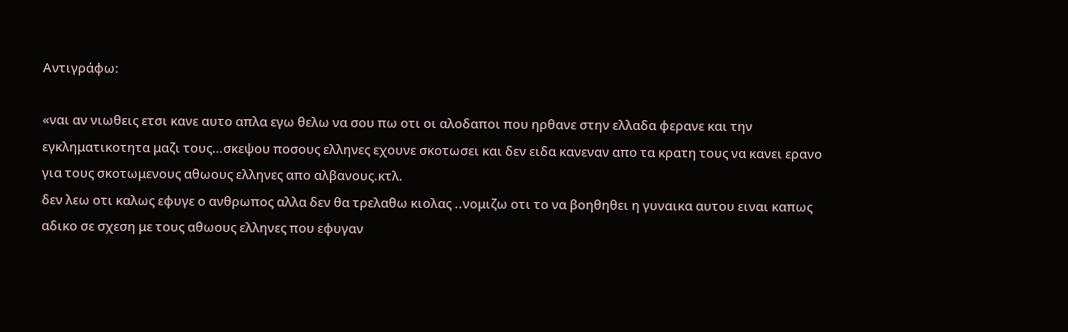Αντιγράφω:

«ναι αν νιωθεις ετσι κανε αυτο απλα εγω θελω να σου πω οτι οι αλοδαποι που ηρθανε στην ελλαδα φερανε και την εγκληματικοτητα μαζι τους…σκεψου ποσους ελληνες εχουνε σκοτωσει και δεν ειδα κανεναν απο τα κρατη τους να κανει ερανο για τους σκοτωμενους αθωους ελληνες απο αλβανους.κτλ.
δεν λεω οτι καλως εφυγε ο ανθρωπος αλλα δεν θα τρελαθω κιολας ..νομιζω οτι το να βοηθηθει η γυναικα αυτου ειναι καπως αδικο σε σχεση με τους αθωους ελληνες που εφυγαν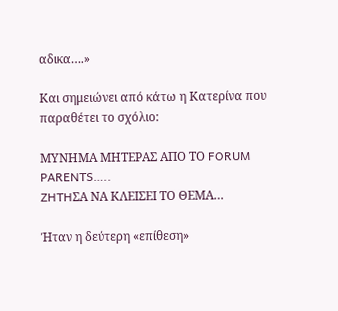αδικα….»

Και σημειώνει από κάτω η Κατερίνα που παραθέτει το σχόλιο:

ΜΥΝΗΜΑ ΜΗΤΕΡΑΣ ΑΠΟ ΤΟ FORUM PARENTS…..
ZHTHΣΑ ΝΑ ΚΛΕΙΣΕΙ ΤΟ ΘΕΜΑ…

Ήταν η δεύτερη «επίθεση»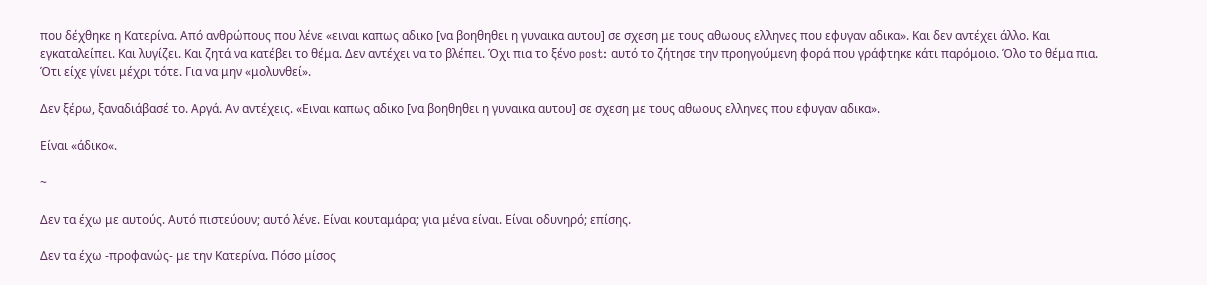που δέχθηκε η Κατερίνα. Από ανθρώπους που λένε «ειναι καπως αδικο [να βοηθηθει η γυναικα αυτου] σε σχεση με τους αθωους ελληνες που εφυγαν αδικα». Και δεν αντέχει άλλο. Και εγκαταλείπει. Και λυγίζει. Και ζητά να κατέβει το θέμα. Δεν αντέχει να το βλέπει. Όχι πια το ξένο post: αυτό το ζήτησε την προηγούμενη φορά που γράφτηκε κάτι παρόμοιο. Όλο το θέμα πια. Ότι είχε γίνει μέχρι τότε. Για να μην «μολυνθεί».

Δεν ξέρω, ξαναδιάβασέ το. Αργά. Αν αντέχεις. «Ειναι καπως αδικο [να βοηθηθει η γυναικα αυτου] σε σχεση με τους αθωους ελληνες που εφυγαν αδικα».

Είναι «άδικο«.

~

Δεν τα έχω με αυτούς. Αυτό πιστεύουν; αυτό λένε. Είναι κουταμάρα; για μένα είναι. Είναι οδυνηρό; επίσης.

Δεν τα έχω -προφανώς- με την Κατερίνα. Πόσο μίσος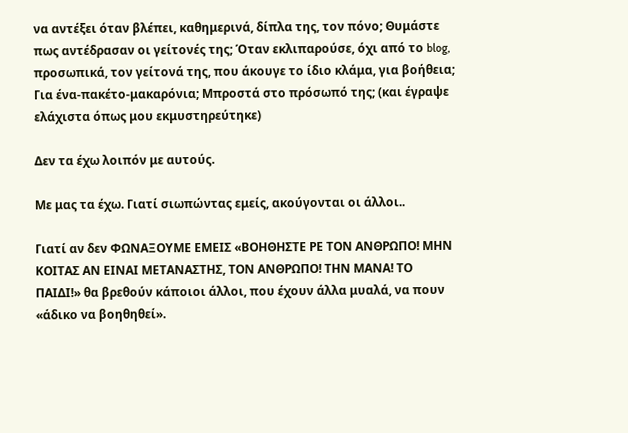να αντέξει όταν βλέπει, καθημερινά, δίπλα της, τον πόνο; Θυμάστε πως αντέδρασαν οι γείτονές της; Όταν εκλιπαρούσε, όχι από το blog, προσωπικά, τον γείτονά της, που άκουγε το ίδιο κλάμα, για βοήθεια; Για ένα-πακέτο-μακαρόνια; Μπροστά στο πρόσωπό της; (και έγραψε ελάχιστα όπως μου εκμυστηρεύτηκε)

Δεν τα έχω λοιπόν με αυτούς.

Με μας τα έχω. Γιατί σιωπώντας εμείς, ακούγονται οι άλλοι..

Γιατί αν δεν ΦΩΝΑΞΟΥΜΕ ΕΜΕΙΣ «ΒΟΗΘΗΣΤΕ ΡΕ ΤΟΝ ΑΝΘΡΩΠΟ! ΜΗΝ ΚΟΙΤΑΣ ΑΝ ΕΙΝΑΙ ΜΕΤΑΝΑΣΤΗΣ, ΤΟΝ ΑΝΘΡΩΠΟ! ΤΗΝ ΜΑΝΑ! ΤΟ ΠΑΙΔΙ!» θα βρεθούν κάποιοι άλλοι, που έχουν άλλα μυαλά, να πουν «άδικο να βοηθηθεί».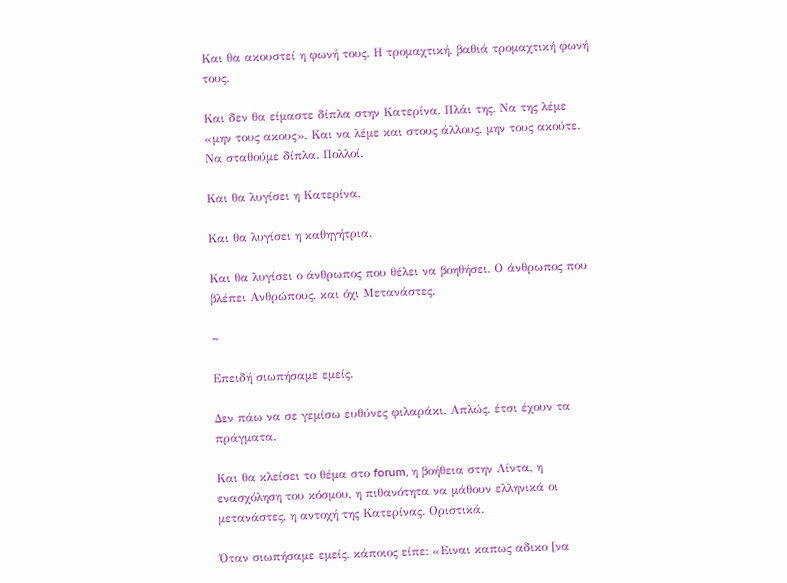Και θα ακουστεί η φωνή τους. Η τρομαχτική, βαθιά τρομαχτική φωνή τους.

Και δεν θα είμαστε δίπλα στην Κατερίνα. Πλάι της. Να της λέμε «μην τους ακους». Και να λέμε και στους άλλους, μην τους ακούτε. Να σταθούμε δίπλα. Πολλοί.

Και θα λυγίσει η Κατερίνα.

Και θα λυγίσει η καθηγήτρια.

Και θα λυγίσει ο άνθρωπος που θέλει να βοηθήσει. Ο άνθρωπος που βλέπει Ανθρώπους, και όχι Μετανάστες.

~

Επειδή σιωπήσαμε εμείς.

Δεν πάω να σε γεμίσω ευθύνες φιλαράκι. Απλώς, έτσι έχουν τα πράγματα.

Και θα κλείσει το θέμα στο forum, η βοήθεια στην Λίντα, η ενασχόληση του κόσμου, η πιθανότητα να μάθουν ελληνικά οι μετανάστες, η αντοχή της Κατερίνας. Οριστικά.

Όταν σιωπήσαμε εμείς, κάποιος είπε: «Ειναι καπως αδικο [να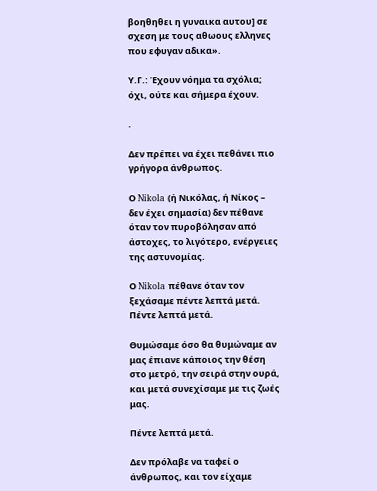βοηθηθει η γυναικα αυτου] σε σχεση με τους αθωους ελληνες που εφυγαν αδικα».

Υ.Γ.: Έχουν νόημα τα σχόλια; όχι, ούτε και σήμερα έχουν.

.

Δεν πρέπει να έχει πεθάνει πιο γρήγορα άνθρωπος.

Ο Nikola (ή Νικόλας, ή Νίκος – δεν έχει σημασία) δεν πέθανε όταν τον πυροβόλησαν από άστοχες, το λιγότερο, ενέργειες της αστυνομίας.

Ο Nikola πέθανε όταν τον ξεχάσαμε πέντε λεπτά μετά. Πέντε λεπτά μετά.

Θυμώσαμε όσο θα θυμώναμε αν μας έπιανε κάποιος την θέση στο μετρό, την σειρά στην ουρά, και μετά συνεχίσαμε με τις ζωές μας.

Πέντε λεπτά μετά.

Δεν πρόλαβε να ταφεί ο άνθρωπος, και τον είχαμε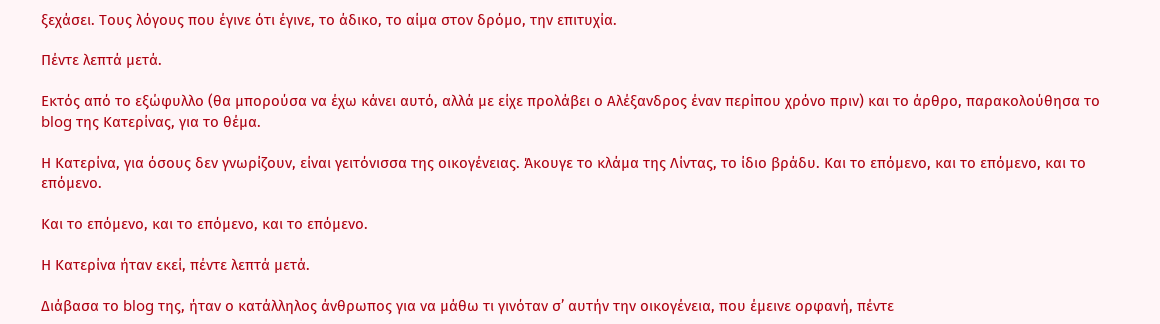ξεχάσει. Τους λόγους που έγινε ότι έγινε, το άδικο, το αίμα στον δρόμο, την επιτυχία.

Πέντε λεπτά μετά.

Εκτός από το εξώφυλλο (θα μπορούσα να έχω κάνει αυτό, αλλά με είχε προλάβει ο Αλέξανδρος έναν περίπου χρόνο πριν) και το άρθρο, παρακολούθησα το blog της Κατερίνας, για το θέμα.

Η Κατερίνα, για όσους δεν γνωρίζουν, είναι γειτόνισσα της οικογένειας. Άκουγε το κλάμα της Λίντας, το ίδιο βράδυ. Και το επόμενο, και το επόμενο, και το επόμενο.

Και το επόμενο, και το επόμενο, και το επόμενο.

Η Κατερίνα ήταν εκεί, πέντε λεπτά μετά.

Διάβασα το blog της, ήταν ο κατάλληλος άνθρωπος για να μάθω τι γινόταν σ’ αυτήν την οικογένεια, που έμεινε ορφανή, πέντε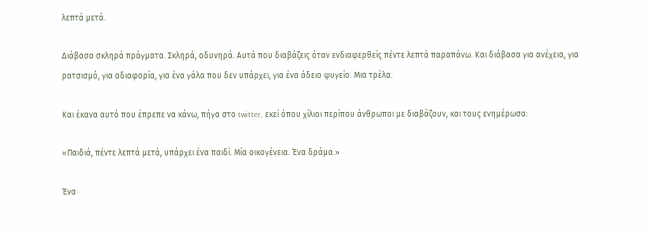λεπτά μετά.

Διάβασα σκληρά πράγματα. Σκληρά, οδυνηρά. Αυτά που διαβάζεις όταν ενδιαφερθείς πέντε λεπτά παραπάνω. Και διάβασα για ανέχεια, για ρατσισμό, για αδιαφορία, για ένα γάλα που δεν υπάρχει, για ένα άδειο ψυγείο. Μια τρέλα.

Και έκανα αυτό που έπρεπε να κάνω, πήγα στο twitter, εκεί όπου χίλιοι περίπου άνθρωποι με διαβάζουν, και τους ενημέρωσα:

«Παιδιά, πέντε λεπτά μετά, υπάρχει ένα παιδί. Μία οικογένεια. Ένα δράμα.»

Ένα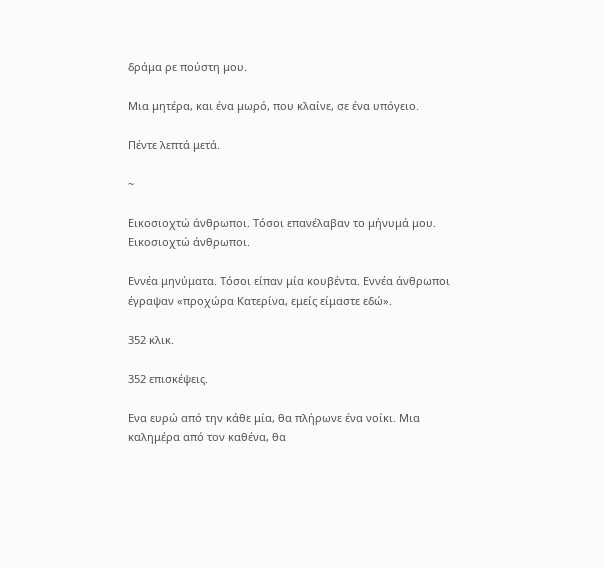δράμα ρε πούστη μου.

Μια μητέρα, και ένα μωρό, που κλαίνε, σε ένα υπόγειο.

Πέντε λεπτά μετά.

~

Εικοσιοχτώ άνθρωποι. Τόσοι επανέλαβαν το μήνυμά μου. Εικοσιοχτώ άνθρωποι.

Εννέα μηνύματα. Τόσοι είπαν μία κουβέντα. Εννέα άνθρωποι έγραψαν «προχώρα Κατερίνα, εμείς είμαστε εδώ».

352 κλικ.

352 επισκέψεις.

Ενα ευρώ από την κάθε μία, θα πλήρωνε ένα νοίκι. Μια καλημέρα από τον καθένα, θα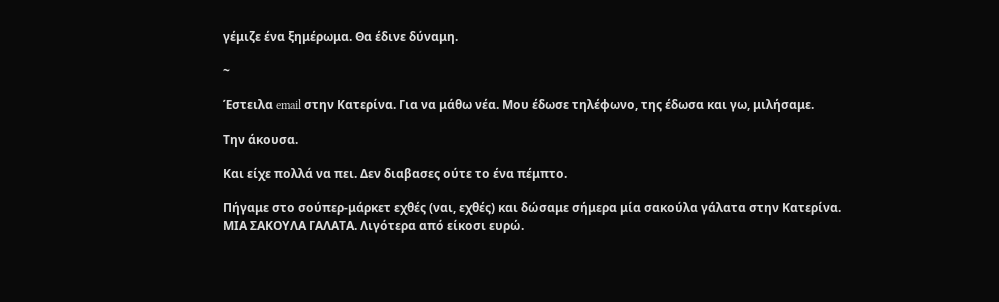γέμιζε ένα ξημέρωμα. Θα έδινε δύναμη.

~

Έστειλα email στην Κατερίνα. Για να μάθω νέα. Μου έδωσε τηλέφωνο, της έδωσα και γω, μιλήσαμε.

Την άκουσα.

Και είχε πολλά να πει. Δεν διαβασες ούτε το ένα πέμπτο.

Πήγαμε στο σούπερ-μάρκετ εχθές (ναι, εχθές) και δώσαμε σήμερα μία σακούλα γάλατα στην Κατερίνα. ΜΙΑ ΣΑΚΟΥΛΑ ΓΑΛΑΤΑ. Λιγότερα από είκοσι ευρώ.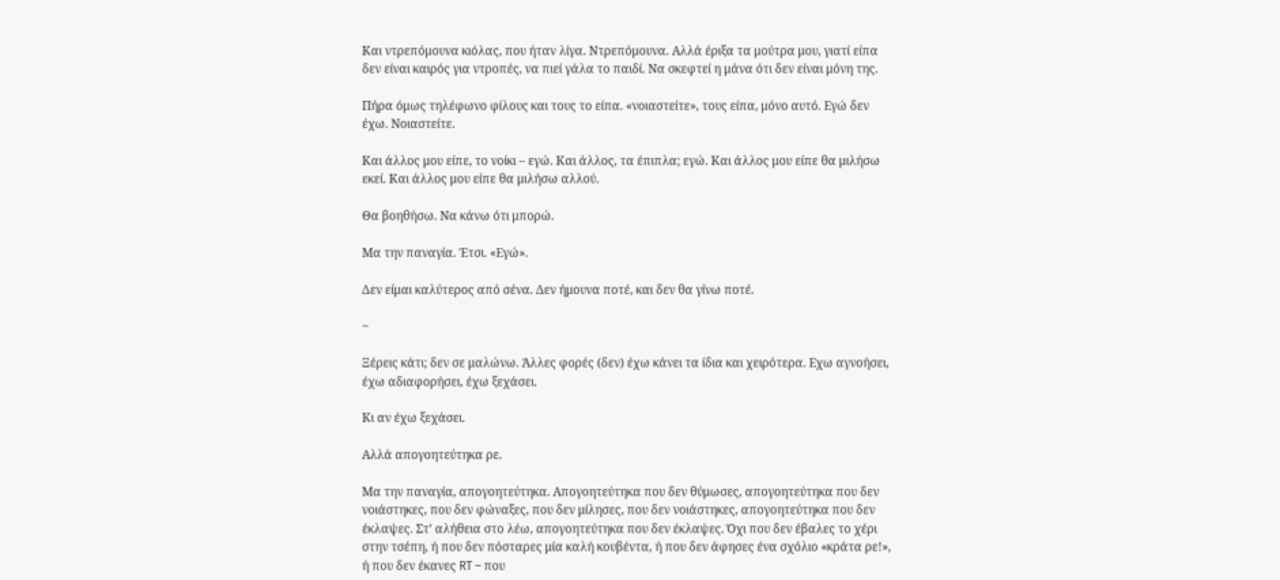Και ντρεπόμουνα κιόλας, που ήταν λίγα. Ντρεπόμουνα. Αλλά έριξα τα μούτρα μου, γιατί είπα δεν είναι καιρός για ντροπές, να πιεί γάλα το παιδί. Να σκεφτεί η μάνα ότι δεν είναι μόνη της.

Πήρα όμως τηλέφωνο φίλους και τους το είπα. «νοιαστείτε», τους είπα, μόνο αυτό. Εγώ δεν έχω. Νοιαστείτε.

Και άλλος μου είπε, το νοίκι – εγώ. Και άλλος, τα έπιπλα; εγώ. Και άλλος μου είπε θα μιλήσω εκεί. Και άλλος μου είπε θα μιλήσω αλλού.

Θα βοηθήσω. Να κάνω ότι μπορώ.

Μα την παναγία. Έτσι. «Εγώ».

Δεν είμαι καλύτερος από σένα. Δεν ήμουνα ποτέ, και δεν θα γίνω ποτέ.

~

Ξέρεις κάτι; δεν σε μαλώνω. Άλλες φορές (δεν) έχω κάνει τα ίδια και χειρότερα. Εχω αγνοήσει, έχω αδιαφορήσει, έχω ξεχάσει.

Κι αν έχω ξεχάσει.

Αλλά απογοητεύτηκα ρε.

Μα την παναγία, απογοητεύτηκα. Απογοητεύτηκα που δεν θύμωσες, απογοητεύτηκα που δεν νοιάστηκες, που δεν φώναξες, που δεν μίλησες, που δεν νοιάστηκες, απογοητεύτηκα που δεν έκλαψες. Στ’ αλήθεια στο λέω, απογοητεύτηκα που δεν έκλαψες. Όχι που δεν έβαλες το χέρι στην τσέπη, ή που δεν πόσταρες μία καλή κουβέντα, ή που δεν άφησες ένα σχόλιο «κράτα ρε!», ή που δεν έκανες RT – που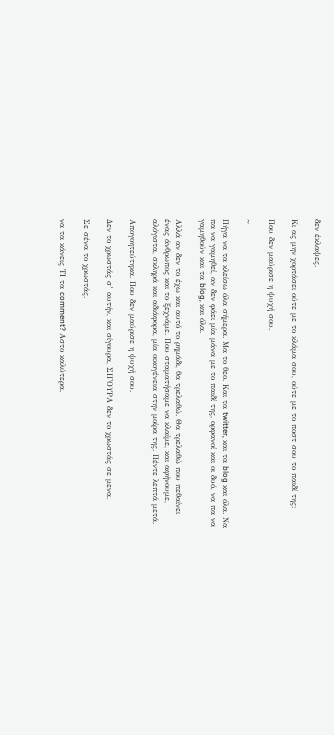δεν έκλαψες.

Κι ας μην χορτάσει ούτε με το κλάμα σου, ούτε με το ποστ σου το παιδί της:

Που δεν μαύρισε η ψυχή σου.

~

Πήγα να τα κλείσω όλα σήμερα. Μα το θεο. Και τα twitter, και τα blog και όλα. Να πα να γαμηθεί, αν δεν φάει μία μάνα με το παιδί της, ορφανοί και οι δυό, να πα να γαμηθούν και τα blog, και όλα.

Αλλά αν δεν το έχω και αυτό το ρημάδι, θα τρελαθώ. Θα τρελαθώ που πεθαίνει ένας άνθρωπος και το ξεχνάμε. Που σταματήσαμε να κλαίμε, και αφήνουμε, αλόγιστα, σκληρά και αδιάφορα, μία οικογένεια στην μοίρα της. Πέντε λεπτά μετά.

Απογοητεύτηκα. Που δεν μαύρισε η ψυχή σου.

Δεν το χρωστάς σ’ αυτήν, και σίγουρα, ΣΙΓΟΥΡΑ δεν το χρωστάς σε μενα.

Σε σένα το χρωστάς.

να τα κάνεις ΤΙ τα comment? Αστο καλύτερα.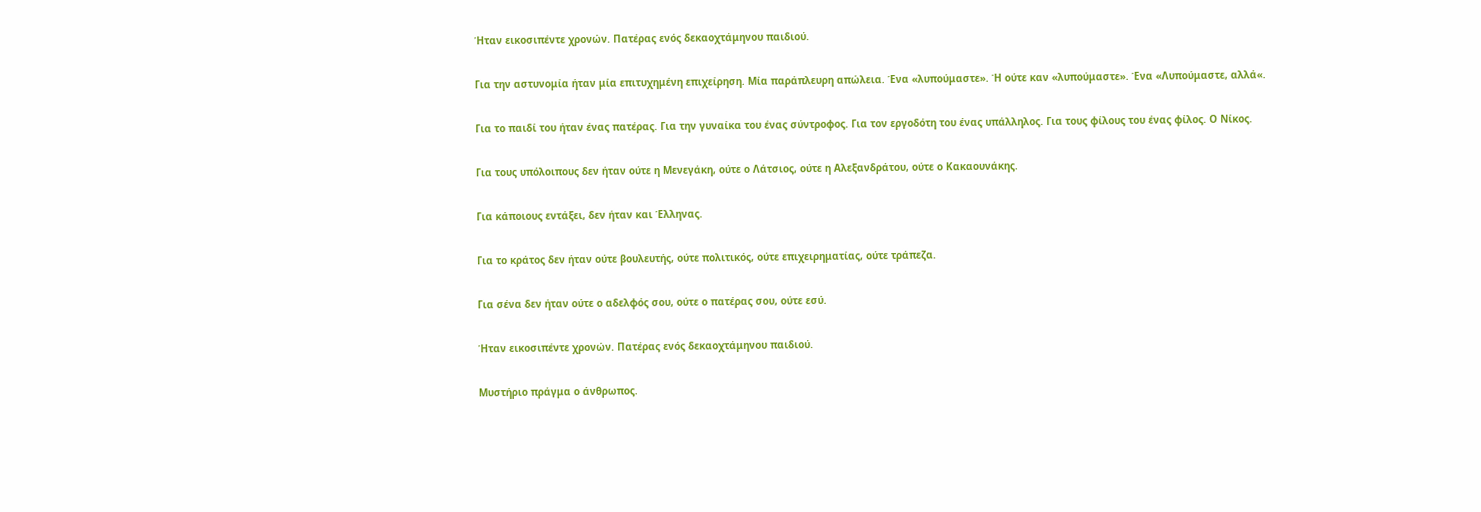Ήταν εικοσιπέντε χρονών. Πατέρας ενός δεκαοχτάμηνου παιδιού.

Για την αστυνομία ήταν μία επιτυχημένη επιχείρηση. Μία παράπλευρη απώλεια. Ένα «λυπούμαστε». Ή ούτε καν «λυπούμαστε». Ένα «Λυπούμαστε, αλλά«.

Για το παιδί του ήταν ένας πατέρας. Για την γυναίκα του ένας σύντροφος. Για τον εργοδότη του ένας υπάλληλος. Για τους φίλους του ένας φίλος. Ο Νίκος.

Για τους υπόλοιπους δεν ήταν ούτε η Μενεγάκη, ούτε ο Λάτσιος, ούτε η Αλεξανδράτου, ούτε ο Κακαουνάκης.

Για κάποιους εντάξει, δεν ήταν και Έλληνας.

Για το κράτος δεν ήταν ούτε βουλευτής, ούτε πολιτικός, ούτε επιχειρηματίας, ούτε τράπεζα.

Για σένα δεν ήταν ούτε ο αδελφός σου, ούτε ο πατέρας σου, ούτε εσύ.

Ήταν εικοσιπέντε χρονών. Πατέρας ενός δεκαοχτάμηνου παιδιού.

Μυστήριο πράγμα ο άνθρωπος.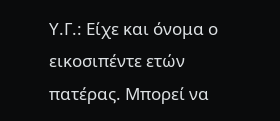Υ.Γ.: Είχε και όνομα ο εικοσιπέντε ετών πατέρας. Μπορεί να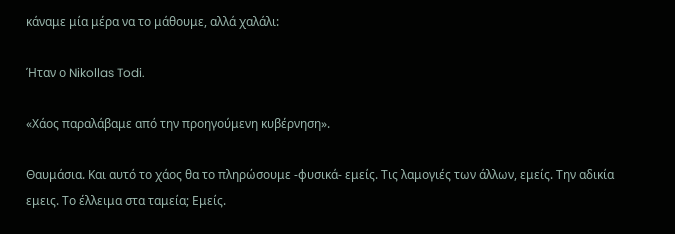κάναμε μία μέρα να το μάθουμε, αλλά χαλάλι:

Ήταν ο Nikollas Todi.

«Χάος παραλάβαμε από την προηγούμενη κυβέρνηση».

Θαυμάσια. Και αυτό το χάος θα το πληρώσουμε -φυσικά- εμείς. Τις λαμογιές των άλλων, εμείς. Την αδικία εμεις. Το έλλειμα στα ταμεία; Εμείς.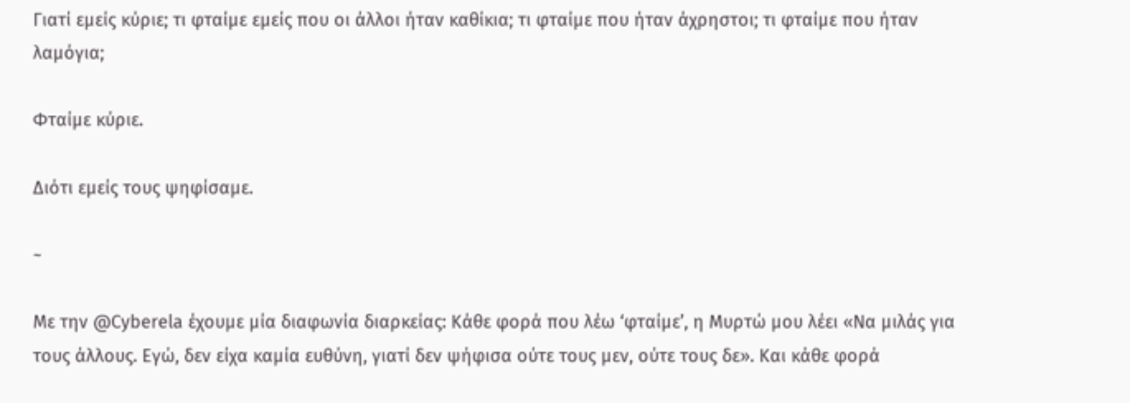Γιατί εμείς κύριε; τι φταίμε εμείς που οι άλλοι ήταν καθίκια; τι φταίμε που ήταν άχρηστοι; τι φταίμε που ήταν λαμόγια;

Φταίμε κύριε.

Διότι εμείς τους ψηφίσαμε.

~

Με την @Cyberela έχουμε μία διαφωνία διαρκείας: Κάθε φορά που λέω ‘φταίμε’, η Μυρτώ μου λέει «Να μιλάς για τους άλλους. Εγώ, δεν είχα καμία ευθύνη, γιατί δεν ψήφισα ούτε τους μεν, ούτε τους δε». Και κάθε φορά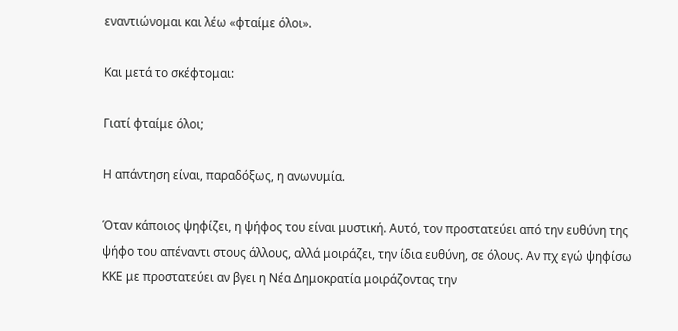εναντιώνομαι και λέω «φταίμε όλοι».

Και μετά το σκέφτομαι:

Γιατί φταίμε όλοι;

Η απάντηση είναι, παραδόξως, η ανωνυμία.

Όταν κάποιος ψηφίζει, η ψήφος του είναι μυστική. Αυτό, τον προστατεύει από την ευθύνη της ψήφο του απέναντι στους άλλους, αλλά μοιράζει, την ίδια ευθύνη, σε όλους. Αν πχ εγώ ψηφίσω ΚΚΕ με προστατεύει αν βγει η Νέα Δημοκρατία μοιράζοντας την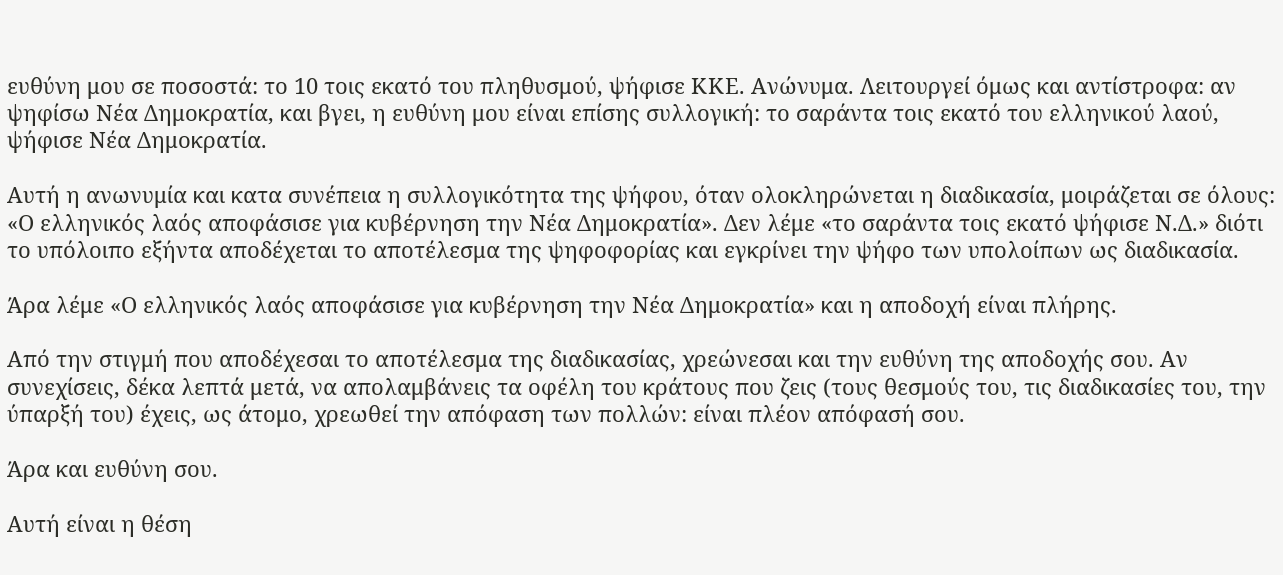ευθύνη μου σε ποσοστά: το 10 τοις εκατό του πληθυσμού, ψήφισε ΚΚΕ. Ανώνυμα. Λειτουργεί όμως και αντίστροφα: αν ψηφίσω Νέα Δημοκρατία, και βγει, η ευθύνη μου είναι επίσης συλλογική: το σαράντα τοις εκατό του ελληνικού λαού, ψήφισε Νέα Δημοκρατία.

Αυτή η ανωνυμία και κατα συνέπεια η συλλογικότητα της ψήφου, όταν ολοκληρώνεται η διαδικασία, μοιράζεται σε όλους: «Ο ελληνικός λαός αποφάσισε για κυβέρνηση την Νέα Δημοκρατία». Δεν λέμε «το σαράντα τοις εκατό ψήφισε Ν.Δ.» διότι το υπόλοιπο εξήντα αποδέχεται το αποτέλεσμα της ψηφοφορίας και εγκρίνει την ψήφο των υπολοίπων ως διαδικασία.

Άρα λέμε «Ο ελληνικός λαός αποφάσισε για κυβέρνηση την Νέα Δημοκρατία» και η αποδοχή είναι πλήρης.

Από την στιγμή που αποδέχεσαι το αποτέλεσμα της διαδικασίας, χρεώνεσαι και την ευθύνη της αποδοχής σου. Αν συνεχίσεις, δέκα λεπτά μετά, να απολαμβάνεις τα οφέλη του κράτους που ζεις (τους θεσμούς του, τις διαδικασίες του, την ύπαρξή του) έχεις, ως άτομο, χρεωθεί την απόφαση των πολλών: είναι πλέον απόφασή σου.

Άρα και ευθύνη σου.

Αυτή είναι η θέση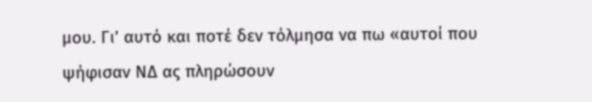μου. Γι’ αυτό και ποτέ δεν τόλμησα να πω «αυτοί που ψήφισαν ΝΔ ας πληρώσουν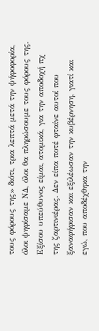τους φόρους της» διότι, τρια λεπτά μετά την ψήφοφορία, όλοι ψηφίσαμε ΝΔ, όλοι θα πληρώσουμε τους φόρους της. Εξίσου υπεύθυνος είμαι, ατομικά, για την αποδοχή πχ της ζαρτινιέρας. Δεν είπα ποτέ φταίνε αυτοί που ξαναφήφισαν και εξιλέωσαν την κυβέρνηση, γιατί και εγώ, που αποδέχθηκα την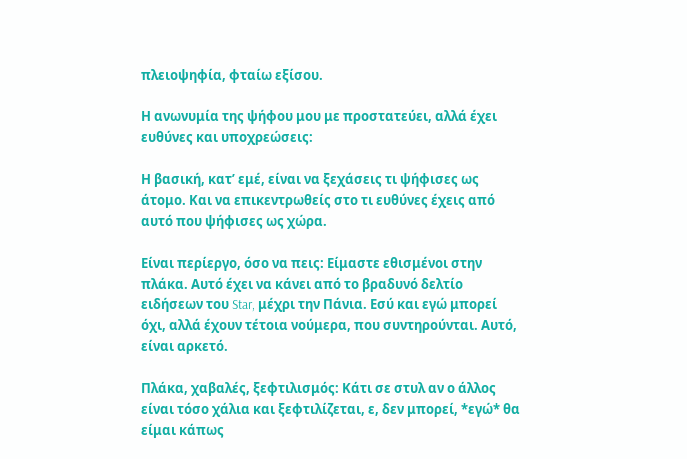πλειοψηφία, φταίω εξίσου.

Η ανωνυμία της ψήφου μου με προστατεύει, αλλά έχει ευθύνες και υποχρεώσεις:

Η βασική, κατ’ εμέ, είναι να ξεχάσεις τι ψήφισες ως άτομο. Και να επικεντρωθείς στο τι ευθύνες έχεις από αυτό που ψήφισες ως χώρα.

Είναι περίεργο, όσο να πεις: Είμαστε εθισμένοι στην πλάκα. Αυτό έχει να κάνει από το βραδυνό δελτίο ειδήσεων του Star, μέχρι την Πάνια. Εσύ και εγώ μπορεί όχι, αλλά έχουν τέτοια νούμερα, που συντηρούνται. Αυτό, είναι αρκετό.

Πλάκα, χαβαλές, ξεφτιλισμός: Κάτι σε στυλ αν ο άλλος είναι τόσο χάλια και ξεφτιλίζεται, ε, δεν μπορεί, *εγώ* θα είμαι κάπως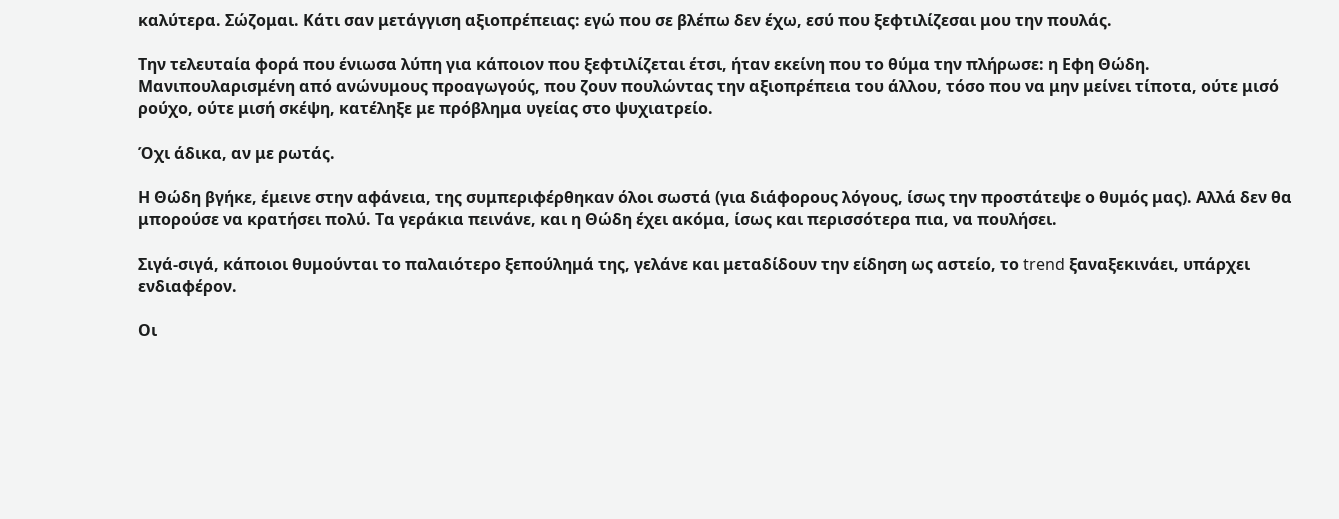καλύτερα. Σώζομαι. Κάτι σαν μετάγγιση αξιοπρέπειας: εγώ που σε βλέπω δεν έχω, εσύ που ξεφτιλίζεσαι μου την πουλάς.

Την τελευταία φορά που ένιωσα λύπη για κάποιον που ξεφτιλίζεται έτσι, ήταν εκείνη που το θύμα την πλήρωσε: η Εφη Θώδη. Μανιπουλαρισμένη από ανώνυμους προαγωγούς, που ζουν πουλώντας την αξιοπρέπεια του άλλου, τόσο που να μην μείνει τίποτα, ούτε μισό ρούχο, ούτε μισή σκέψη, κατέληξε με πρόβλημα υγείας στο ψυχιατρείο.

Όχι άδικα, αν με ρωτάς.

Η Θώδη βγήκε, έμεινε στην αφάνεια, της συμπεριφέρθηκαν όλοι σωστά (για διάφορους λόγους, ίσως την προστάτεψε ο θυμός μας). Αλλά δεν θα μπορούσε να κρατήσει πολύ. Τα γεράκια πεινάνε, και η Θώδη έχει ακόμα, ίσως και περισσότερα πια, να πουλήσει.

Σιγά-σιγά, κάποιοι θυμούνται το παλαιότερο ξεπούλημά της, γελάνε και μεταδίδουν την είδηση ως αστείο, το trend ξαναξεκινάει, υπάρχει ενδιαφέρον.

Οι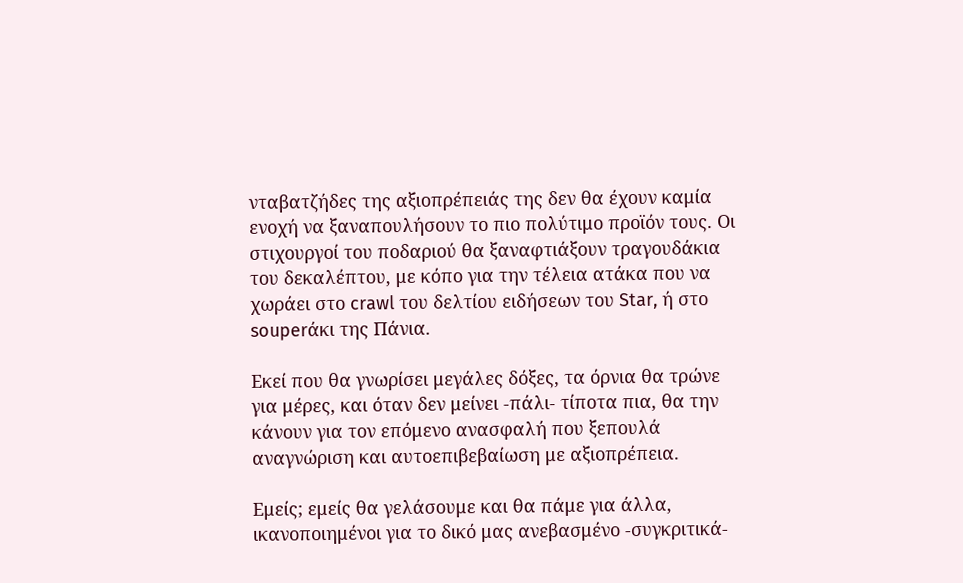νταβατζήδες της αξιοπρέπειάς της δεν θα έχουν καμία ενοχή να ξαναπουλήσουν το πιο πολύτιμο προϊόν τους. Οι στιχουργοί του ποδαριού θα ξαναφτιάξουν τραγουδάκια του δεκαλέπτου, με κόπο για την τέλεια ατάκα που να χωράει στο crawl του δελτίου ειδήσεων του Star, ή στο souperάκι της Πάνια.

Εκεί που θα γνωρίσει μεγάλες δόξες, τα όρνια θα τρώνε για μέρες, και όταν δεν μείνει -πάλι- τίποτα πια, θα την κάνουν για τον επόμενο ανασφαλή που ξεπουλά αναγνώριση και αυτοεπιβεβαίωση με αξιοπρέπεια.

Εμείς; εμείς θα γελάσουμε και θα πάμε για άλλα, ικανοποιημένοι για το δικό μας ανεβασμένο -συγκριτικά-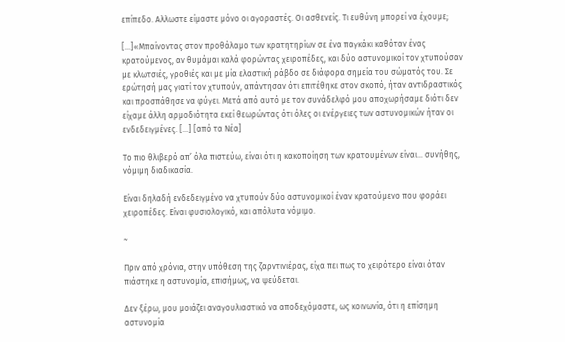επίπεδο. Αλλωστε είμαστε μόνο οι αγοραστές. Οι ασθενείς. Τι ευθύνη μπορεί να έχουμε;

[…]«Μπαίνοντας στον προθάλαμο των κρατητηρίων σε ένα παγκάκι καθόταν ένας κρατούμενος, αν θυμάμαι καλά φορώντας χειροπέδες, και δύο αστυνομικοί τον χτυπούσαν με κλωτσιές, γροθιές και με μία ελαστική ράβδο σε διάφορα σημεία του σώματός του. Σε ερώτησή μας γιατί τον χτυπούν, απάντησαν ότι επιτέθηκε στον σκοπό, ήταν αντιδραστικός και προσπάθησε να φύγει. Μετά από αυτό με τον συνάδελφό μου αποχωρήσαμε διότι δεν είχαμε άλλη αρμοδιότητα εκεί θεωρώντας ότι όλες οι ενέργειες των αστυνομικών ήταν οι ενδεδειγμένες. […] [από τα Νέα]

Το πιο θλιβερό απ’ όλα πιστεύω, είναι ότι η κακοποίηση των κρατουμένων είναι… συνήθης, νόμιμη διαδικασία.

Είναι δηλαδή ενδεδειγμένο να χτυπούν δύο αστυνομικοί έναν κρατούμενο που φοράει χειροπέδες. Είναι φυσιολογικό, και απόλυτα νόμιμο.

~

Πριν από χρόνια, στην υπόθεση της ζαρντινιέρας, είχα πει πως το χειρότερο είναι όταν πιάστηκε η αστυνομία, επισήμως, να ψεύδεται.

Δεν ξέρω, μου μοιάζει αναγουλιαστικό να αποδεχόμαστε, ως κοινωνία, ότι η επίσημη αστυνομία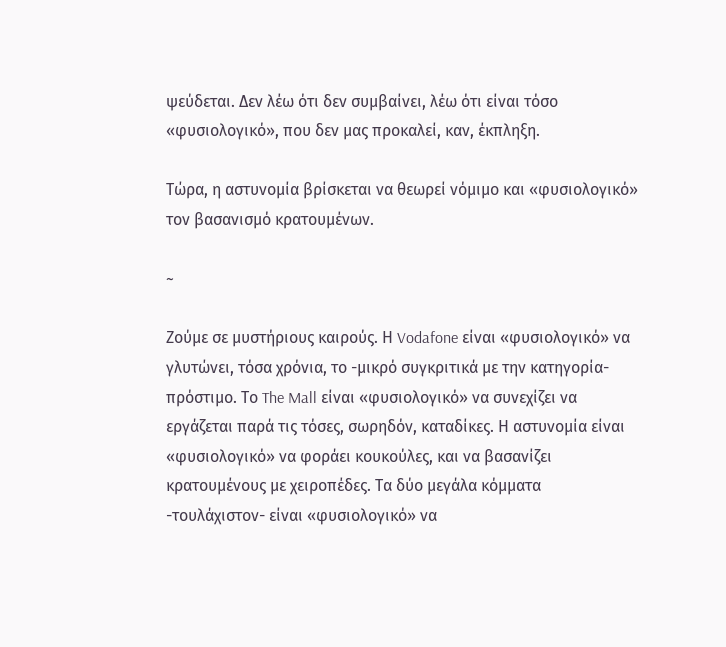ψεύδεται. Δεν λέω ότι δεν συμβαίνει, λέω ότι είναι τόσο «φυσιολογικό», που δεν μας προκαλεί, καν, έκπληξη.

Τώρα, η αστυνομία βρίσκεται να θεωρεί νόμιμο και «φυσιολογικό» τον βασανισμό κρατουμένων.

~

Ζούμε σε μυστήριους καιρούς. Η Vodafone είναι «φυσιολογικό» να γλυτώνει, τόσα χρόνια, το -μικρό συγκριτικά με την κατηγορία- πρόστιμο. Το The Mall είναι «φυσιολογικό» να συνεχίζει να εργάζεται παρά τις τόσες, σωρηδόν, καταδίκες. Η αστυνομία είναι «φυσιολογικό» να φοράει κουκούλες, και να βασανίζει κρατουμένους με χειροπέδες. Τα δύο μεγάλα κόμματα -τουλάχιστον- είναι «φυσιολογικό» να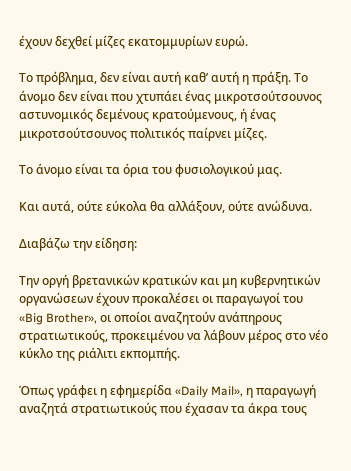έχουν δεχθεί μίζες εκατομμυρίων ευρώ.

Το πρόβλημα, δεν είναι αυτή καθ’ αυτή η πράξη. Το άνομο δεν είναι που χτυπάει ένας μικροτσούτσουνος αστυνομικός δεμένους κρατούμενους, ή ένας μικροτσούτσουνος πολιτικός παίρνει μίζες.

Το άνομο είναι τα όρια του φυσιολογικού μας.

Και αυτά, ούτε εύκολα θα αλλάξουν, ούτε ανώδυνα.

Διαβάζω την είδηση:

Την οργή βρετανικών κρατικών και μη κυβερνητικών οργανώσεων έχουν προκαλέσει οι παραγωγοί του «Big Brother», οι οποίοι αναζητούν ανάπηρους στρατιωτικούς, προκειμένου να λάβουν μέρος στο νέο κύκλο της ριάλιτι εκπομπής.

Όπως γράφει η εφημερίδα «Daily Mail», η παραγωγή αναζητά στρατιωτικούς που έχασαν τα άκρα τους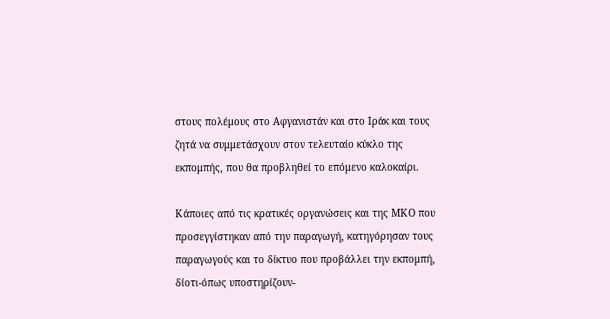στους πολέμους στο Αφγανιστάν και στο Ιράκ και τους ζητά να συμμετάσχουν στον τελευταίο κύκλο της εκπομπής, που θα προβληθεί το επόμενο καλοκαίρι.

Κάποιες από τις κρατικές οργανώσεις και της ΜΚΟ που προσεγγίστηκαν από την παραγωγή, κατηγόρησαν τους παραγωγούς και το δίκτυο που προβάλλει την εκπομπή, δίοτι-όπως υποστηρίζουν-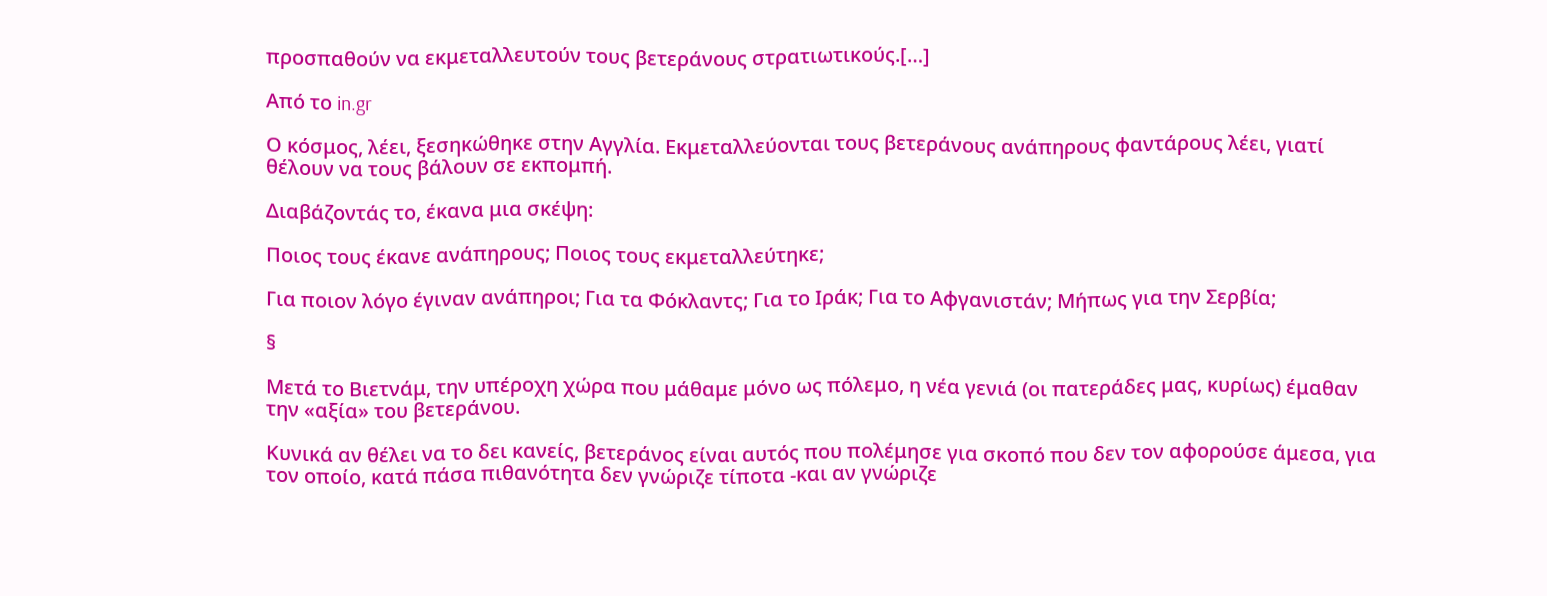προσπαθούν να εκμεταλλευτούν τους βετεράνους στρατιωτικούς.[…]

Από το in.gr

Ο κόσμος, λέει, ξεσηκώθηκε στην Αγγλία. Εκμεταλλεύονται τους βετεράνους ανάπηρους φαντάρους λέει, γιατί θέλουν να τους βάλουν σε εκπομπή.

Διαβάζοντάς το, έκανα μια σκέψη:

Ποιος τους έκανε ανάπηρους; Ποιος τους εκμεταλλεύτηκε;

Για ποιον λόγο έγιναν ανάπηροι; Για τα Φόκλαντς; Για το Ιράκ; Για το Αφγανιστάν; Μήπως για την Σερβία;

§

Μετά το Βιετνάμ, την υπέροχη χώρα που μάθαμε μόνο ως πόλεμο, η νέα γενιά (οι πατεράδες μας, κυρίως) έμαθαν την «αξία» του βετεράνου.

Κυνικά αν θέλει να το δει κανείς, βετεράνος είναι αυτός που πολέμησε για σκοπό που δεν τον αφορούσε άμεσα, για τον οποίο, κατά πάσα πιθανότητα δεν γνώριζε τίποτα -και αν γνώριζε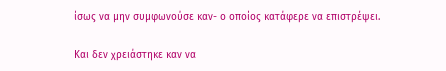ίσως να μην συμφωνούσε καν- ο οποίος κατάφερε να επιστρέψει.

Και δεν χρειάστηκε καν να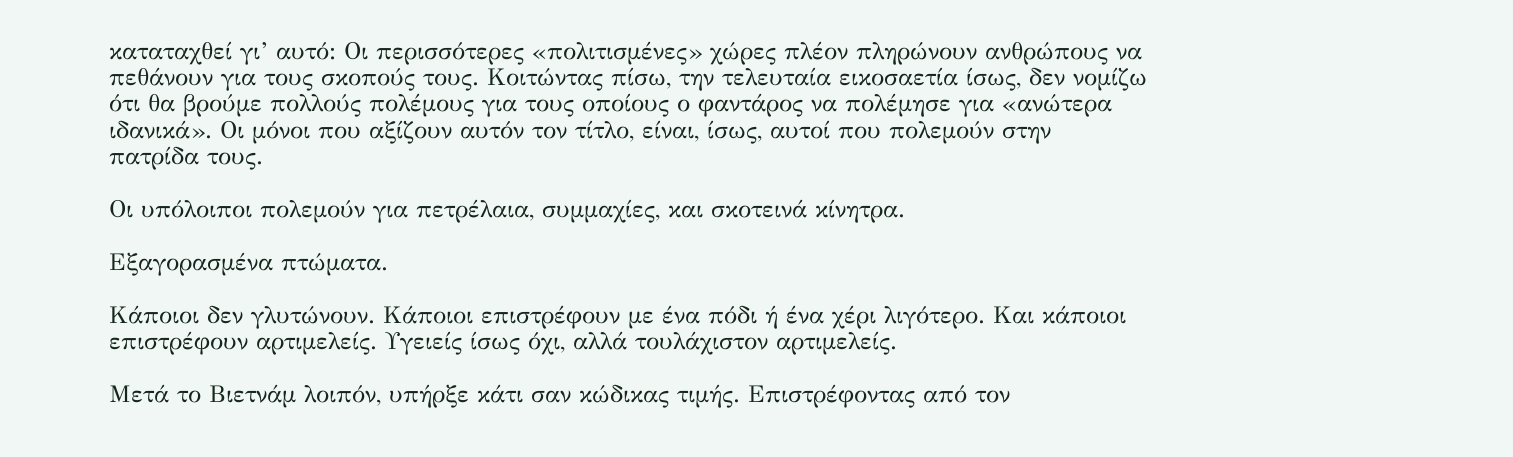καταταχθεί γι’ αυτό: Οι περισσότερες «πολιτισμένες» χώρες πλέον πληρώνουν ανθρώπους να πεθάνουν για τους σκοπούς τους. Κοιτώντας πίσω, την τελευταία εικοσαετία ίσως, δεν νομίζω ότι θα βρούμε πολλούς πολέμους για τους οποίους ο φαντάρος να πολέμησε για «ανώτερα ιδανικά». Οι μόνοι που αξίζουν αυτόν τον τίτλο, είναι, ίσως, αυτοί που πολεμούν στην πατρίδα τους.

Οι υπόλοιποι πολεμούν για πετρέλαια, συμμαχίες, και σκοτεινά κίνητρα.

Εξαγορασμένα πτώματα.

Κάποιοι δεν γλυτώνουν. Κάποιοι επιστρέφουν με ένα πόδι ή ένα χέρι λιγότερο. Και κάποιοι επιστρέφουν αρτιμελείς. Υγειείς ίσως όχι, αλλά τουλάχιστον αρτιμελείς.

Μετά το Βιετνάμ λοιπόν, υπήρξε κάτι σαν κώδικας τιμής. Επιστρέφοντας από τον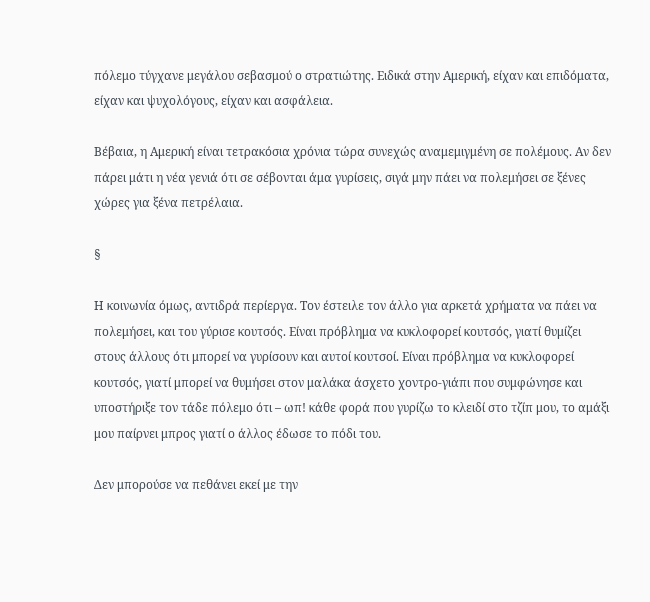πόλεμο τύγχανε μεγάλου σεβασμού ο στρατιώτης. Ειδικά στην Αμερική, είχαν και επιδόματα, είχαν και ψυχολόγους, είχαν και ασφάλεια.

Βέβαια, η Αμερική είναι τετρακόσια χρόνια τώρα συνεχώς αναμεμιγμένη σε πολέμους. Αν δεν πάρει μάτι η νέα γενιά ότι σε σέβονται άμα γυρίσεις, σιγά μην πάει να πολεμήσει σε ξένες χώρες για ξένα πετρέλαια.

§

Η κοινωνία όμως, αντιδρά περίεργα. Τον έστειλε τον άλλο για αρκετά χρήματα να πάει να πολεμήσει, και του γύρισε κουτσός. Είναι πρόβλημα να κυκλοφορεί κουτσός, γιατί θυμίζει στους άλλους ότι μπορεί να γυρίσουν και αυτοί κουτσοί. Είναι πρόβλημα να κυκλοφορεί κουτσός, γιατί μπορεί να θυμήσει στον μαλάκα άσχετο χοντρο-γιάπι που συμφώνησε και υποστήριξε τον τάδε πόλεμο ότι – ωπ! κάθε φορά που γυρίζω το κλειδί στο τζίπ μου, το αμάξι μου παίρνει μπρος γιατί ο άλλος έδωσε το πόδι του.

Δεν μπορούσε να πεθάνει εκεί με την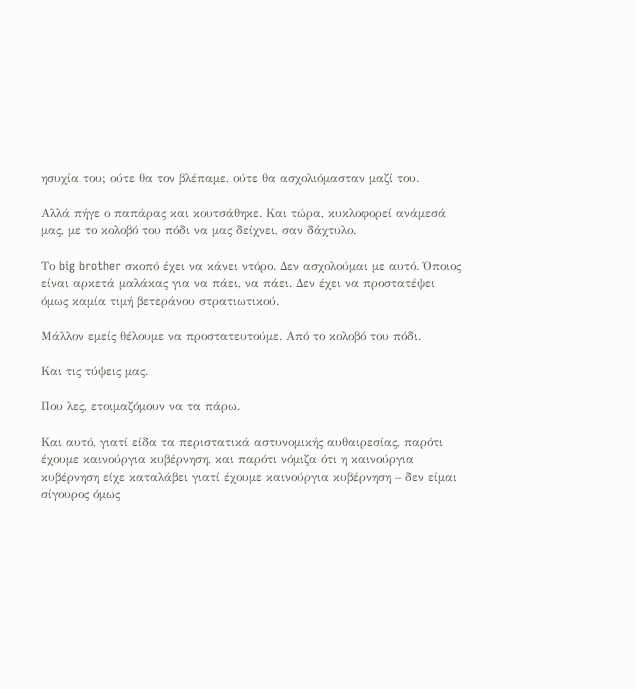ησυχία του; ούτε θα τον βλέπαμε, ούτε θα ασχολιόμασταν μαζί του.

Αλλά πήγε ο παπάρας και κουτσάθηκε. Και τώρα, κυκλοφορεί ανάμεσά μας, με το κολοβό του πόδι να μας δείχνει, σαν δάχτυλο.

Το big brother σκοπό έχει να κάνει ντόρο. Δεν ασχολούμαι με αυτό. Όποιος είναι αρκετά μαλάκας για να πάει, να πάει. Δεν έχει να προστατέψει όμως καμία τιμή βετεράνου στρατιωτικού.

Μάλλον εμείς θέλουμε να προστατευτούμε. Από το κολοβό του πόδι.

Και τις τύψεις μας.

Που λες, ετοιμαζόμουν να τα πάρω.

Και αυτό, γιατί είδα τα περιστατικά αστυνομικής αυθαιρεσίας, παρότι έχουμε καινούργια κυβέρνηση, και παρότι νόμιζα ότι η καινούργια κυβέρνηση είχε καταλάβει γιατί έχουμε καινούργια κυβέρνηση – δεν είμαι σίγουρος όμως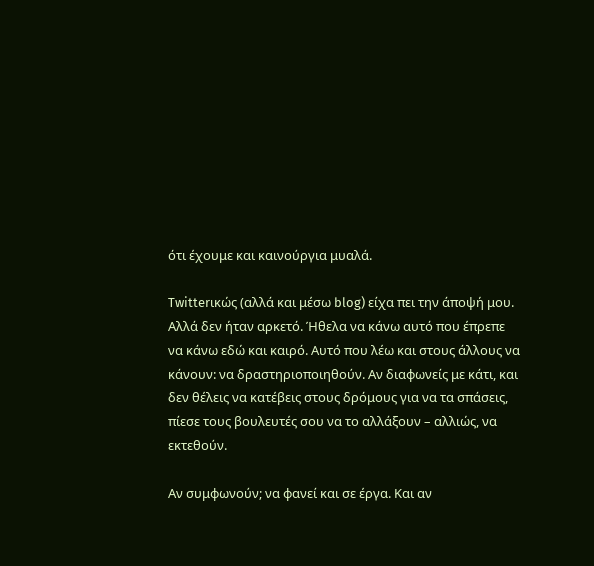ότι έχουμε και καινούργια μυαλά.

Twitterικώς (αλλά και μέσω blog) είχα πει την άποψή μου. Αλλά δεν ήταν αρκετό. Ήθελα να κάνω αυτό που έπρεπε να κάνω εδώ και καιρό. Αυτό που λέω και στους άλλους να κάνουν: να δραστηριοποιηθούν. Αν διαφωνείς με κάτι, και δεν θέλεις να κατέβεις στους δρόμους για να τα σπάσεις, πίεσε τους βουλευτές σου να το αλλάξουν – αλλιώς, να εκτεθούν.

Αν συμφωνούν; να φανεί και σε έργα. Και αν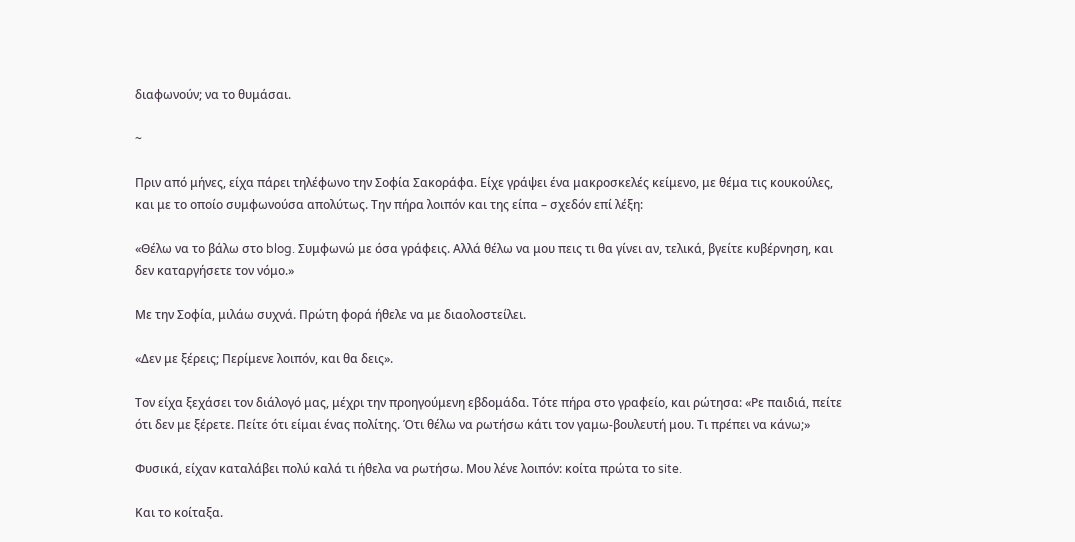διαφωνούν; να το θυμάσαι.

~

Πριν από μήνες, είχα πάρει τηλέφωνο την Σοφία Σακοράφα. Είχε γράψει ένα μακροσκελές κείμενο, με θέμα τις κουκούλες, και με το οποίο συμφωνούσα απολύτως. Την πήρα λοιπόν και της είπα – σχεδόν επί λέξη:

«Θέλω να το βάλω στο blog. Συμφωνώ με όσα γράφεις. Αλλά θέλω να μου πεις τι θα γίνει αν, τελικά, βγείτε κυβέρνηση, και δεν καταργήσετε τον νόμο.»

Με την Σοφία, μιλάω συχνά. Πρώτη φορά ήθελε να με διαολοστείλει.

«Δεν με ξέρεις; Περίμενε λοιπόν, και θα δεις».

Τον είχα ξεχάσει τον διάλογό μας, μέχρι την προηγούμενη εβδομάδα. Τότε πήρα στο γραφείο, και ρώτησα: «Ρε παιδιά, πείτε ότι δεν με ξέρετε. Πείτε ότι είμαι ένας πολίτης. Ότι θέλω να ρωτήσω κάτι τον γαμω-βουλευτή μου. Τι πρέπει να κάνω;»

Φυσικά, είχαν καταλάβει πολύ καλά τι ήθελα να ρωτήσω. Μου λένε λοιπόν: κοίτα πρώτα το site.

Και το κοίταξα.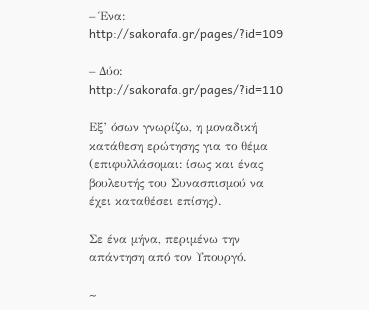– Ένα: http://sakorafa.gr/pages/?id=109

– Δύο: http://sakorafa.gr/pages/?id=110

Εξ’ όσων γνωρίζω, η μοναδική κατάθεση ερώτησης για το θέμα (επιφυλλάσομαι: ίσως και ένας βουλευτής του Συνασπισμού να έχει καταθέσει επίσης).

Σε ένα μήνα, περιμένω την απάντηση από τον Υπουργό.

~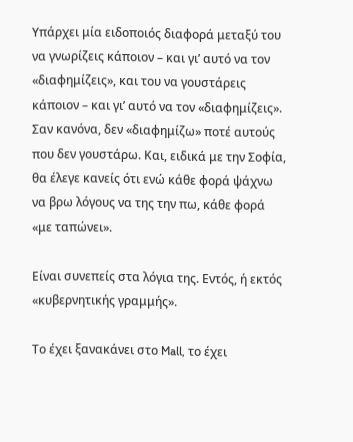Υπάρχει μία ειδοποιός διαφορά μεταξύ του να γνωρίζεις κάποιον – και γι’ αυτό να τον «διαφημίζεις», και του να γουστάρεις κάποιον – και γι’ αυτό να τον «διαφημίζεις». Σαν κανόνα, δεν «διαφημίζω» ποτέ αυτούς που δεν γουστάρω. Και, ειδικά με την Σοφία, θα έλεγε κανείς ότι ενώ κάθε φορά ψάχνω να βρω λόγους να της την πω, κάθε φορά «με ταπώνει».

Είναι συνεπείς στα λόγια της. Εντός, ή εκτός «κυβερνητικής γραμμής».

Το έχει ξανακάνει στο Mall, το έχει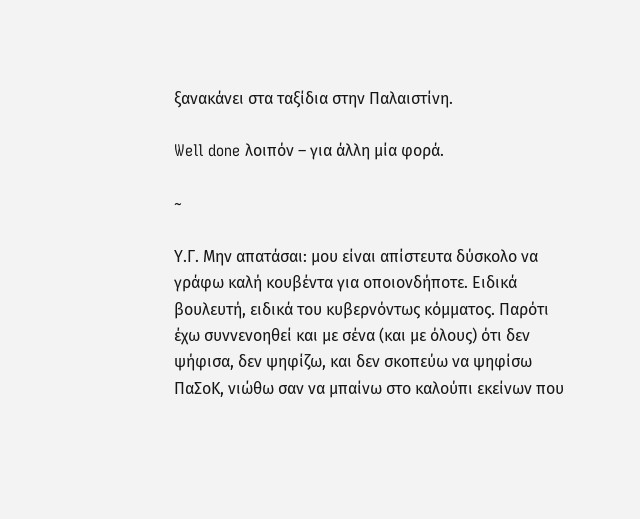ξανακάνει στα ταξίδια στην Παλαιστίνη.

Well done λοιπόν – για άλλη μία φορά.

~

Υ.Γ. Μην απατάσαι: μου είναι απίστευτα δύσκολο να γράφω καλή κουβέντα για οποιονδήποτε. Ειδικά βουλευτή, ειδικά του κυβερνόντως κόμματος. Παρότι έχω συννενοηθεί και με σένα (και με όλους) ότι δεν ψήφισα, δεν ψηφίζω, και δεν σκοπεύω να ψηφίσω ΠαΣοΚ, νιώθω σαν να μπαίνω στο καλούπι εκείνων που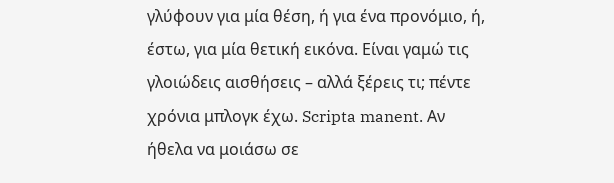γλύφουν για μία θέση, ή για ένα προνόμιο, ή, έστω, για μία θετική εικόνα. Είναι γαμώ τις γλοιώδεις αισθήσεις – αλλά ξέρεις τι; πέντε χρόνια μπλογκ έχω. Scripta manent. Αν ήθελα να μοιάσω σε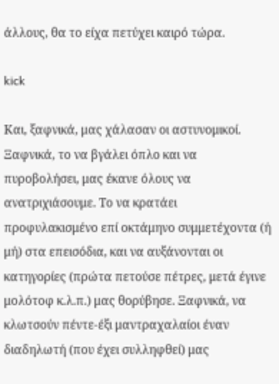άλλους, θα το είχα πετύχει καιρό τώρα.

kick

Και, ξαφνικά, μας χάλασαν οι αστυνομικοί. Ξαφνικά, το να βγάλει όπλο και να πυροβολήσει, μας έκανε όλους να ανατριχιάσουμε. Το να κρατάει προφυλακισμένο επί οκτάμηνο συμμετέχοντα (ή μή) στα επεισόδια, και να αυξάνονται οι κατηγορίες (πρώτα πετούσε πέτρες, μετά έγινε μολότοφ κ.λ.π.) μας θορύβησε. Ξαφνικά, να κλωτσούν πέντε-έξι μαντραχαλαίοι έναν διαδηλωτή (που έχει συλληφθεί) μας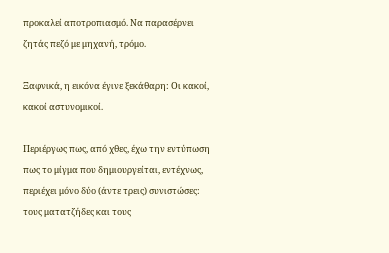προκαλεί αποτροπιασμό. Να παρασέρνει ζητάς πεζό με μηχανή, τρόμο.

Ξαφνικά, η εικόνα έγινε ξεκάθαρη: Οι κακοί, κακοί αστυνομικοί.

Περιέργως πως, από χθες, έχω την εντύπωση πως το μίγμα που δημιουργείται, εντέχνως, περιέχει μόνο δύο (άντε τρεις) συνιστώσες: τους ματατζήδες και τους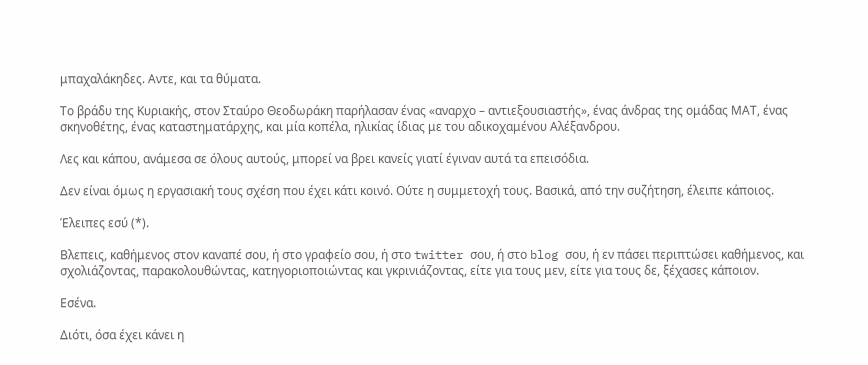μπαχαλάκηδες. Αντε, και τα θύματα.

Το βράδυ της Κυριακής, στον Σταύρο Θεοδωράκη παρήλασαν ένας «αναρχο – αντιεξουσιαστής», ένας άνδρας της ομάδας ΜΑΤ, ένας σκηνοθέτης, ένας καταστηματάρχης, και μία κοπέλα, ηλικίας ίδιας με του αδικοχαμένου Αλέξανδρου.

Λες και κάπου, ανάμεσα σε όλους αυτούς, μπορεί να βρει κανείς γιατί έγιναν αυτά τα επεισόδια.

Δεν είναι όμως η εργασιακή τους σχέση που έχει κάτι κοινό. Ούτε η συμμετοχή τους. Βασικά, από την συζήτηση, έλειπε κάποιος.

Έλειπες εσύ (*).

Βλεπεις, καθήμενος στον καναπέ σου, ή στο γραφείο σου, ή στο twitter σου, ή στο blog σου, ή εν πάσει περιπτώσει καθήμενος, και σχολιάζοντας, παρακολουθώντας, κατηγοριοποιώντας και γκρινιάζοντας, είτε για τους μεν, είτε για τους δε, ξέχασες κάποιον.

Εσένα.

Διότι, όσα έχει κάνει η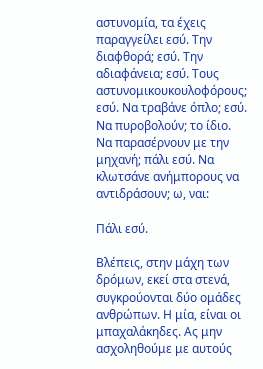αστυνομία, τα έχεις παραγγείλει εσύ. Την διαφθορά; εσύ. Την αδιαφάνεια; εσύ. Τους αστυνομικουκουλοφόρους; εσύ. Να τραβάνε όπλο; εσύ. Να πυροβολούν; το ίδιο. Να παρασέρνουν με την μηχανή; πάλι εσύ. Να κλωτσάνε ανήμπορους να αντιδράσουν; ω, ναι:

Πάλι εσύ.

Βλέπεις, στην μάχη των δρόμων, εκεί στα στενά, συγκρούονται δύο ομάδες ανθρώπων. Η μία, είναι οι μπαχαλάκηδες. Ας μην ασχοληθούμε με αυτούς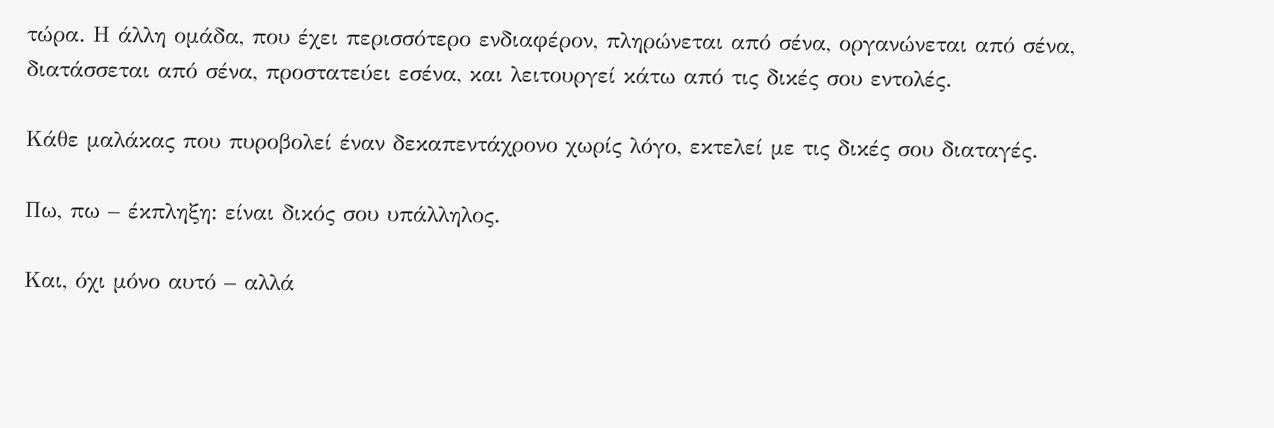τώρα. Η άλλη ομάδα, που έχει περισσότερο ενδιαφέρον, πληρώνεται από σένα, οργανώνεται από σένα, διατάσσεται από σένα, προστατεύει εσένα, και λειτουργεί κάτω από τις δικές σου εντολές.

Κάθε μαλάκας που πυροβολεί έναν δεκαπεντάχρονο χωρίς λόγο, εκτελεί με τις δικές σου διαταγές.

Πω, πω – έκπληξη: είναι δικός σου υπάλληλος.

Και, όχι μόνο αυτό – αλλά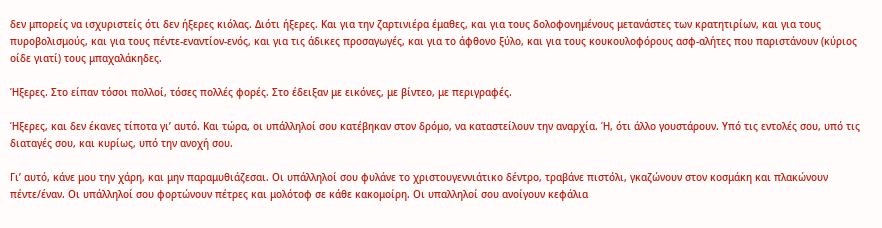δεν μπορείς να ισχυριστείς ότι δεν ήξερες κιόλας. Διότι ήξερες. Και για την ζαρτινιέρα έμαθες, και για τους δολοφονημένους μετανάστες των κρατητιρίων, και για τους πυροβολισμούς, και για τους πέντε-εναντίον-ενός, και για τις άδικες προσαγωγές, και για το άφθονο ξύλο, και για τους κουκουλοφόρους ασφ-αλήτες που παριστάνουν (κύριος οίδε γιατί) τους μπαχαλάκηδες.

Ήξερες. Στο είπαν τόσοι πολλοί, τόσες πολλές φορές. Στο έδειξαν με εικόνες, με βίντεο, με περιγραφές.

Ήξερες, και δεν έκανες τίποτα γι’ αυτό. Και τώρα, οι υπάλληλοί σου κατέβηκαν στον δρόμο, να καταστείλουν την αναρχία. Ή, ότι άλλο γουστάρουν. Υπό τις εντολές σου, υπό τις διαταγές σου, και κυρίως, υπό την ανοχή σου.

Γι’ αυτό, κάνε μου την χάρη, και μην παραμυθιάζεσαι. Οι υπάλληλοί σου φυλάνε το χριστουγεννιάτικο δέντρο, τραβάνε πιστόλι, γκαζώνουν στον κοσμάκη και πλακώνουν πέντε/έναν. Οι υπάλληλοί σου φορτώνουν πέτρες και μολότοφ σε κάθε κακομοίρη. Οι υπαλληλοί σου ανοίγουν κεφάλια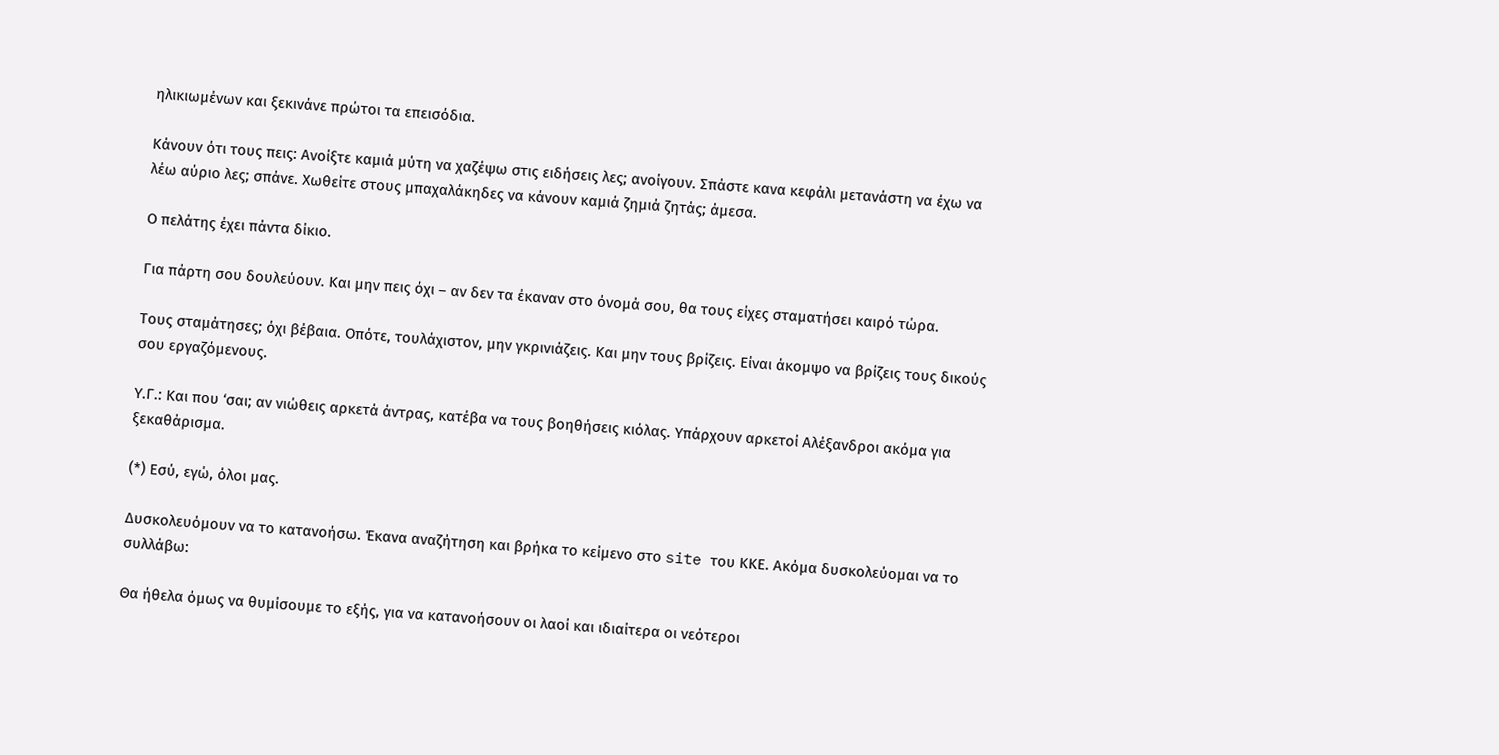ηλικιωμένων και ξεκινάνε πρώτοι τα επεισόδια.

Κάνουν ότι τους πεις: Ανοίξτε καμιά μύτη να χαζέψω στις ειδήσεις λες; ανοίγουν. Σπάστε κανα κεφάλι μετανάστη να έχω να λέω αύριο λες; σπάνε. Χωθείτε στους μπαχαλάκηδες να κάνουν καμιά ζημιά ζητάς; άμεσα.

Ο πελάτης έχει πάντα δίκιο.

Για πάρτη σου δουλεύουν. Και μην πεις όχι – αν δεν τα έκαναν στο όνομά σου, θα τους είχες σταματήσει καιρό τώρα.

Τους σταμάτησες; όχι βέβαια. Οπότε, τουλάχιστον, μην γκρινιάζεις. Και μην τους βρίζεις. Είναι άκομψο να βρίζεις τους δικούς σου εργαζόμενους.

Υ.Γ.: Και που ‘σαι; αν νιώθεις αρκετά άντρας, κατέβα να τους βοηθήσεις κιόλας. Υπάρχουν αρκετοί Αλέξανδροι ακόμα για ξεκαθάρισμα.

(*) Εσύ, εγώ, όλοι μας.

Δυσκολευόμουν να το κατανοήσω. Έκανα αναζήτηση και βρήκα το κείμενο στο site του ΚΚΕ. Ακόμα δυσκολεύομαι να το συλλάβω:

Θα ήθελα όμως να θυμίσουμε το εξής, για να κατανοήσουν οι λαοί και ιδιαίτερα οι νεότεροι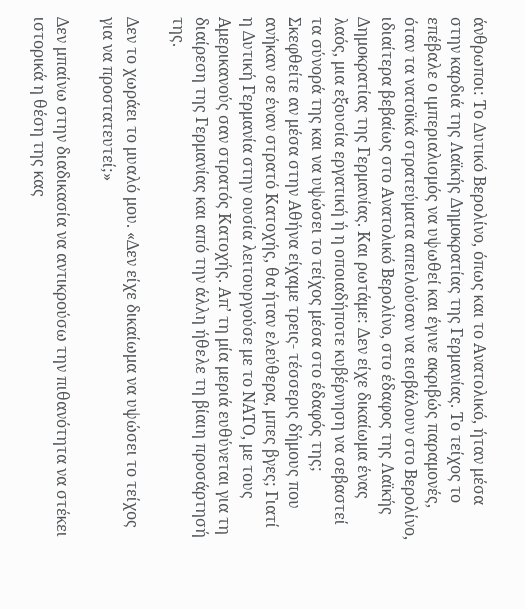άνθρωποι: Το Δυτικό Βερολίνο, όπως και το Ανατολικό, ήταν μέσα στην καρδιά της Λαϊκής Δημοκρατίας της Γερμανίας. Το τείχος το επέβαλε ο ιμπεριαλισμός να υψωθεί και έγινε ακριβώς παραμονές, όταν τα νατοϊκά στρατεύματα απειλούσαν να εισβάλουν στο Βερολίνο, ιδιαίτερα βεβαίως στο Ανατολικό Βερολίνο, στο έδαφος της Λαϊκής Δημοκρατίας της Γερμανίας. Και ρωτάμε: Δεν είχε δικαίωμα ένας λαός, μια εξουσία εργατική ή η οποιαδήποτε κυβέρνηση να σεβαστεί τα σύνορά της και να υψώσει το τείχος μέσα στο έδαφός της; Σκεφθείτε αν μέσα στην Αθήνα είχαμε τρεις- τέσσερις δήμους που ανήκαν σε έναν στρατό Κατοχής, θα ήταν ελεύθερα, μπες βγες; Γιατί η Δυτική Γερμανία στην ουσία λειτουργούσε με το ΝΑΤΟ, με τους Αμερικανούς σαν στρατός Κατοχής. Απ’ τη μία μεριά ευθύνεται για τη διαίρεση της Γερμανίας και από την άλλη ήθελε τη βίαιη προσάρτησή της.

Δεν το χωράει το μυαλό μου. «Δεν είχε δικαίωμα να υψώσει το τείχος για να προστατευτεί;»

Δεν μπαίνω στην διαδικασία να αντικρούσω την πιθανότητα να στέκει ιστορικά η θέση της κας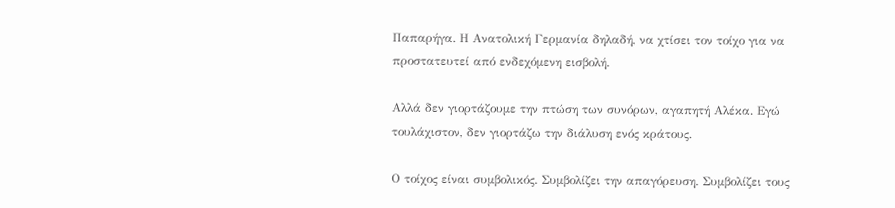Παπαρήγα. Η Ανατολική Γερμανία δηλαδή, να χτίσει τον τοίχο για να προστατευτεί από ενδεχόμενη εισβολή.

Αλλά δεν γιορτάζουμε την πτώση των συνόρων, αγαπητή Αλέκα. Εγώ τουλάχιστον, δεν γιορτάζω την διάλυση ενός κράτους.

Ο τοίχος είναι συμβολικός. Συμβολίζει την απαγόρευση. Συμβολίζει τους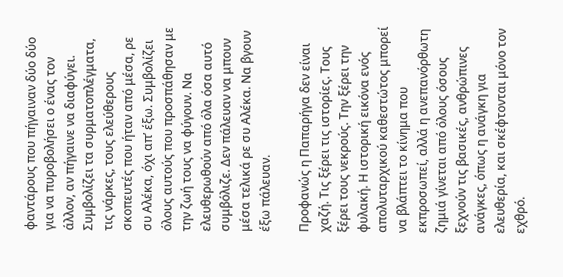φαντάρους που πήγαιναν δύο δύο για να πυροβολήσει ο ένας τον άλλον, αν πήγαινε να διαφύγει. Συμβολίζει τα συρματοπλέγματα, τις νάρκες, τους ελεύθερους σκοπευτές που ήταν από μέσα, ρε συ Αλέκα, όχι απ’ έξω. Συμβολίζει όλους αυτούς που προσπάθησαν με την ζωή τους να φύγουν. Να ελευθερωθούν από όλα όσα αυτό συμβόλιζε. Δεν πάλευαν να μπουν μέσα τελικά ρε συ Αλέκα. Να βγουν έξω πάλευαν.

Προφανώς η Παπαρήγα δεν είναι χαζή. Τις ξέρει τις ιστορίες. Τους ξέρει τους νεκρούς. Την ξέρει την φυλακή. Η ιστορική εικόνα ενός απολυταρχικού καθεστώτος μπορεί να βλάπτει το κίνημα που εκπροσωπεί, αλλά η ανεπανόρθωτη ζημιά γίνεται από όλους όσους ξεχνούν τις βασικές, ανθρώπινες ανάγκες, όπως η ανάγκη για ελευθερία, και σκέφτονται μόνο τον εχθρό.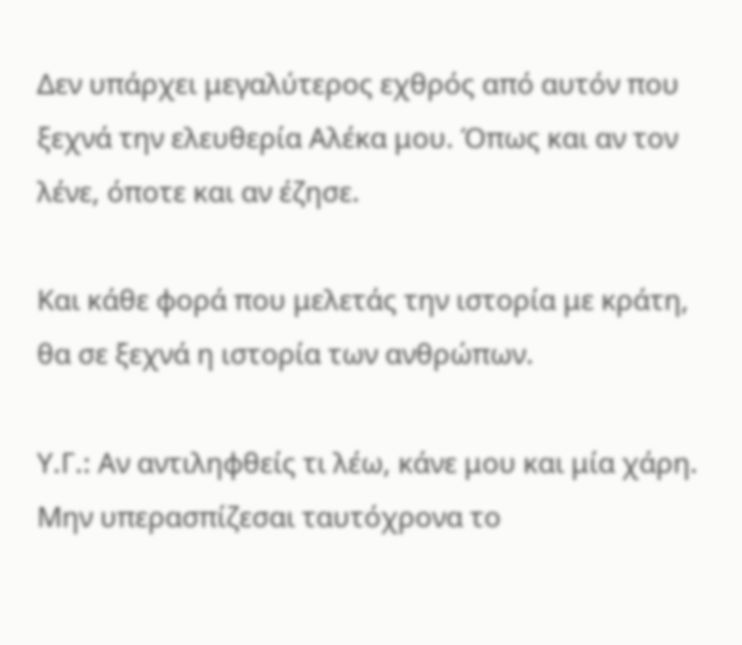Δεν υπάρχει μεγαλύτερος εχθρός από αυτόν που ξεχνά την ελευθερία Αλέκα μου. Όπως και αν τον λένε, όποτε και αν έζησε.

Και κάθε φορά που μελετάς την ιστορία με κράτη, θα σε ξεχνά η ιστορία των ανθρώπων.

Υ.Γ.: Αν αντιληφθείς τι λέω, κάνε μου και μία χάρη. Μην υπερασπίζεσαι ταυτόχρονα το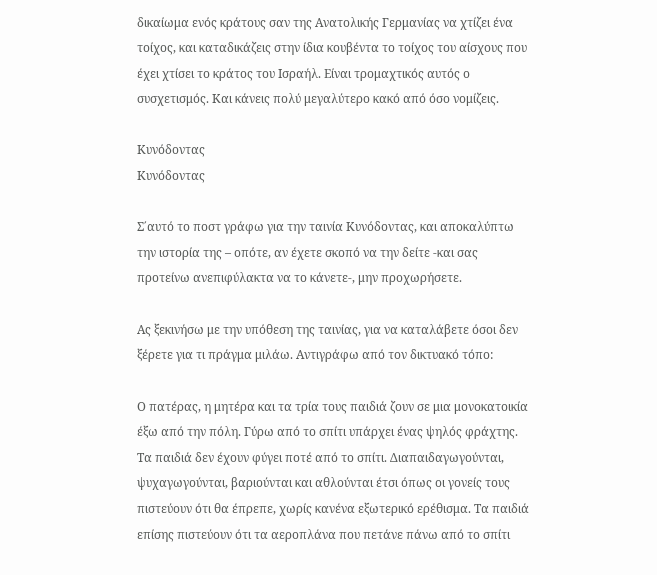δικαίωμα ενός κράτους σαν της Ανατολικής Γερμανίας να χτίζει ένα τοίχος, και καταδικάζεις στην ίδια κουβέντα το τοίχος του αίσχους που έχει χτίσει το κράτος του Ισραήλ. Είναι τρομαχτικός αυτός ο συσχετισμός. Και κάνεις πολύ μεγαλύτερο κακό από όσο νομίζεις.

Κυνόδοντας
Κυνόδοντας

Σ΄αυτό το ποστ γράφω για την ταινία Κυνόδοντας, και αποκαλύπτω την ιστορία της – οπότε, αν έχετε σκοπό να την δείτε -και σας προτείνω ανεπιφύλακτα να το κάνετε-, μην προχωρήσετε.

Ας ξεκινήσω με την υπόθεση της ταινίας, για να καταλάβετε όσοι δεν ξέρετε για τι πράγμα μιλάω. Αντιγράφω από τον δικτυακό τόπο:

Ο πατέρας, η μητέρα και τα τρία τους παιδιά ζουν σε μια μονοκατοικία έξω από την πόλη. Γύρω από το σπίτι υπάρχει ένας ψηλός φράχτης. Τα παιδιά δεν έχουν φύγει ποτέ από το σπίτι. Διαπαιδαγωγούνται, ψυχαγωγούνται, βαριούνται και αθλούνται έτσι όπως οι γονείς τους πιστεύουν ότι θα έπρεπε, χωρίς κανένα εξωτερικό ερέθισμα. Τα παιδιά επίσης πιστεύουν ότι τα αεροπλάνα που πετάνε πάνω από το σπίτι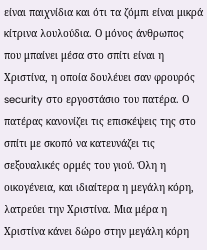είναι παιχνίδια και ότι τα ζόμπι είναι μικρά κίτρινα λουλούδια. Ο μόνος άνθρωπος που μπαίνει μέσα στο σπίτι είναι η Χριστίνα, η οποία δουλέυει σαν φρουρός security στο εργοστάσιο του πατέρα. Ο πατέρας κανονίζει τις επισκέψεις της στο σπίτι με σκοπό να κατευνάζει τις σεξουαλικές ορμές του γιού. Όλη η οικογένεια, και ιδιαίτερα η μεγάλη κόρη, λατρεύει την Χριστίνα. Μια μέρα η Χριστίνα κάνει δώρο στην μεγάλη κόρη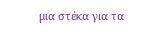μια στέκα για τα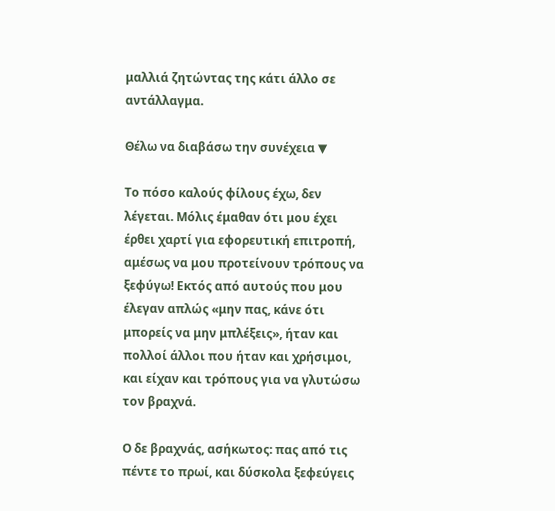μαλλιά ζητώντας της κάτι άλλο σε αντάλλαγμα.

Θέλω να διαβάσω την συνέχεια ▼

Το πόσο καλούς φίλους έχω, δεν λέγεται. Μόλις έμαθαν ότι μου έχει έρθει χαρτί για εφορευτική επιτροπή, αμέσως να μου προτείνουν τρόπους να ξεφύγω! Εκτός από αυτούς που μου έλεγαν απλώς «μην πας, κάνε ότι μπορείς να μην μπλέξεις», ήταν και πολλοί άλλοι που ήταν και χρήσιμοι, και είχαν και τρόπους για να γλυτώσω τον βραχνά.

Ο δε βραχνάς, ασήκωτος: πας από τις πέντε το πρωί, και δύσκολα ξεφεύγεις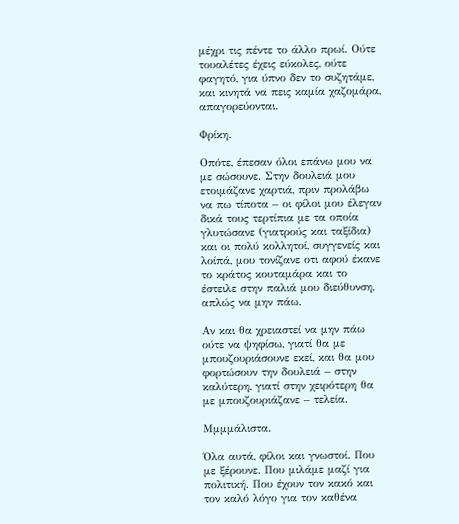μέχρι τις πέντε το άλλο πρωί. Ούτε τουαλέτες έχεις εύκολες, ούτε φαγητό, για ύπνο δεν το συζητάμε, και κινητά να πεις καμία χαζομάρα, απαγορεύονται.

Φρίκη.

Οπότε, έπεσαν όλοι επάνω μου να με σώσουνε. Στην δουλειά μου ετοιμάζανε χαρτιά, πριν προλάβω να πω τίποτα – οι φίλοι μου έλεγαν δικά τους τερτίπια με τα οποία γλυτώσανε (γιατρούς και ταξίδια) και οι πολύ κολλητοί, συγγενείς και λοίπά, μου τονίζανε οτι αφού έκανε το κράτος κουταμάρα και το έστειλε στην παλιά μου διεύθυνση, απλώς να μην πάω.

Αν και θα χρειαστεί να μην πάω ούτε να ψηφίσω, γιατί θα με μπουζουριάσουνε εκεί, και θα μου φορτώσουν την δουλειά – στην καλύτερη, γιατί στην χειρότερη θα με μπουζουριάζανε – τελεία.

Μμμμάλιστα.

Όλα αυτά, φίλοι και γνωστοί. Που με ξέρουνε. Που μιλάμε μαζί για πολιτική. Που έχουν τον κακό και τον καλό λόγο για τον καθένα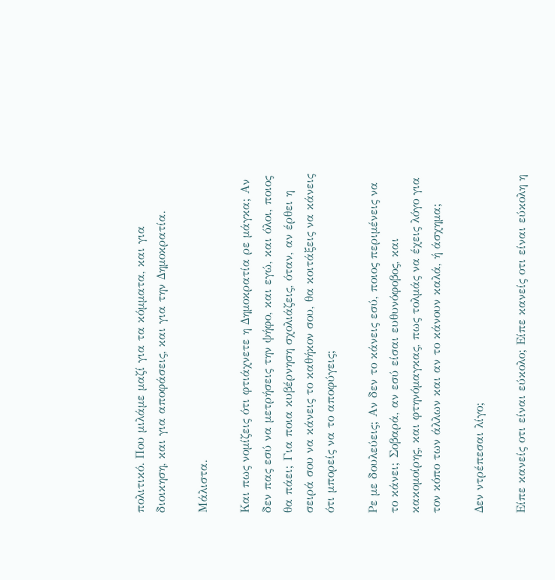πολιτικό. Που μιλάμε μαζί για τα κόμματα, και για διοικηση, και για αποφάσεις, και για την Δημοκρατία.

Μάλιστα.

Και πως νομίζεις ότι φτιάχνετε η Δημοκρατία ρε μάγκα; Αν δεν πας εσύ να μετρήσεις την ψήφο, και εγώ, και όλοι, ποιος θα πάει; Για ποια κυβέρνηση σχολιάζεις, όταν, αν έρθει η σειρά σου να κάνεις το καθήκον σου, θα κοιτάξεις να κάνεις ότι μπορείς να το αποφύγεις;

Ρε με δουλεύεις; Αν δεν το κάνεις εσύ, ποιος περιμένεις να το κάνει; Σοβαρά, αν εσύ είσαι ευθυνόφοβος, και κακομοίρης, και φτηνόμαγκας, πως τολμάς να έχεις λόγο για τον κόπο των άλλων και αν το κάνουν καλά, ή άσχημα;

Δεν ντρέπεσαι λίγο;

Είπε κανείς οτι είναι εύκολο; Είπε κανείς οτι είναι εύκολη η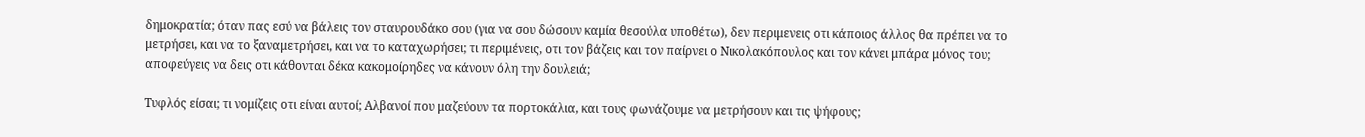δημοκρατία; όταν πας εσύ να βάλεις τον σταυρουδάκο σου (για να σου δώσουν καμία θεσούλα υποθέτω), δεν περιμενεις οτι κάποιος άλλος θα πρέπει να το μετρήσει, και να το ξαναμετρήσει, και να το καταχωρήσει; τι περιμένεις, οτι τον βάζεις και τον παίρνει ο Νικολακόπουλος και τον κάνει μπάρα μόνος του; αποφεύγεις να δεις οτι κάθονται δέκα κακομοίρηδες να κάνουν όλη την δουλειά;

Τυφλός είσαι; τι νομίζεις οτι είναι αυτοί; Αλβανοί που μαζεύουν τα πορτοκάλια, και τους φωνάζουμε να μετρήσουν και τις ψήφους;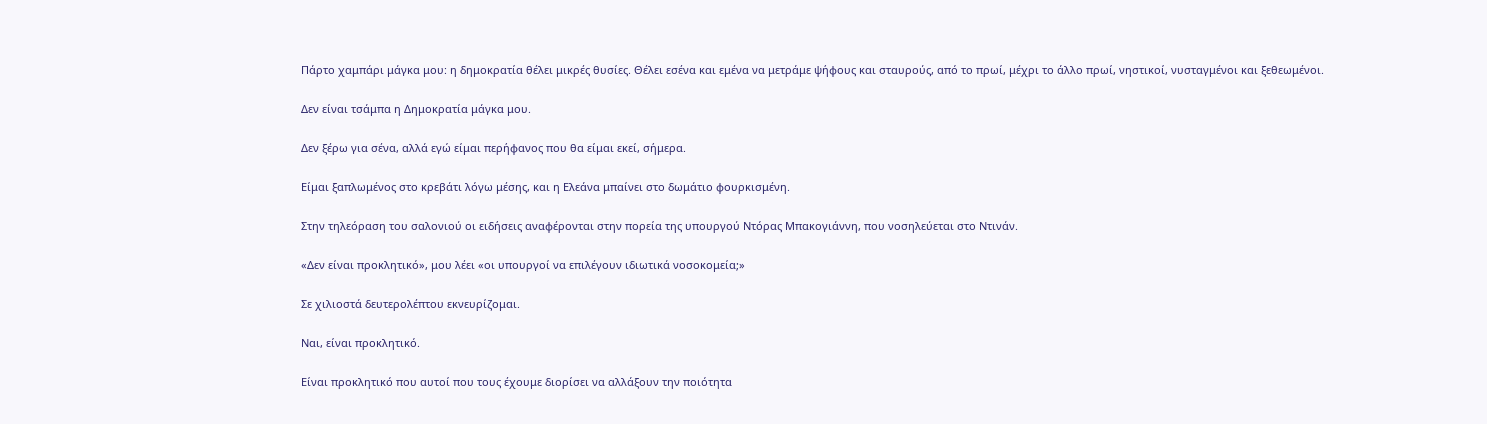Πάρτο χαμπάρι μάγκα μου: η δημοκρατία θέλει μικρές θυσίες. Θέλει εσένα και εμένα να μετράμε ψήφους και σταυρούς, από το πρωί, μέχρι το άλλο πρωί, νηστικοί, νυσταγμένοι και ξεθεωμένοι.

Δεν είναι τσάμπα η Δημοκρατία μάγκα μου.

Δεν ξέρω για σένα, αλλά εγώ είμαι περήφανος που θα είμαι εκεί, σήμερα.

Είμαι ξαπλωμένος στο κρεβάτι λόγω μέσης, και η Ελεάνα μπαίνει στο δωμάτιο φουρκισμένη.

Στην τηλεόραση του σαλονιού οι ειδήσεις αναφέρονται στην πορεία της υπουργού Ντόρας Μπακογιάννη, που νοσηλεύεται στο Ντινάν.

«Δεν είναι προκλητικό», μου λέει «οι υπουργοί να επιλέγουν ιδιωτικά νοσοκομεία;»

Σε χιλιοστά δευτερολέπτου εκνευρίζομαι.

Ναι, είναι προκλητικό.

Είναι προκλητικό που αυτοί που τους έχουμε διορίσει να αλλάξουν την ποιότητα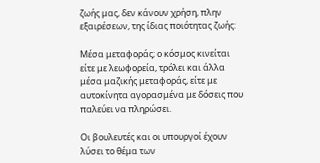ζωής μας, δεν κάνουν χρήση, πλην εξαιρέσεων, της ίδιας ποιότητας ζωής:

Μέσα μεταφοράς; ο κόσμος κινείται είτε με λεωφορεία, τρόλει και άλλα μέσα μαζικής μεταφοράς, είτε με αυτοκίνητα αγορασμένα με δόσεις που παλεύει να πληρώσει.

Οι βουλευτές και οι υπουργοί έχουν λύσει το θέμα των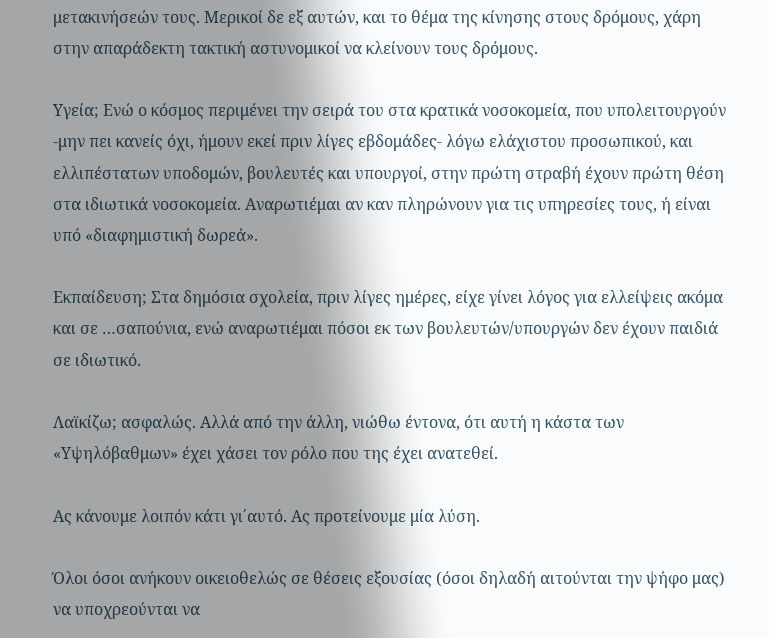μετακινήσεών τους. Μερικοί δε εξ αυτών, και το θέμα της κίνησης στους δρόμους, χάρη στην απαράδεκτη τακτική αστυνομικοί να κλείνουν τους δρόμους.

Υγεία; Ενώ ο κόσμος περιμένει την σειρά του στα κρατικά νοσοκομεία, που υπολειτουργούν -μην πει κανείς όχι, ήμουν εκεί πριν λίγες εβδομάδες- λόγω ελάχιστου προσωπικού, και ελλιπέστατων υποδομών, βουλευτές και υπουργοί, στην πρώτη στραβή έχουν πρώτη θέση στα ιδιωτικά νοσοκομεία. Αναρωτιέμαι αν καν πληρώνουν για τις υπηρεσίες τους, ή είναι υπό «διαφημιστική δωρεά».

Εκπαίδευση; Στα δημόσια σχολεία, πριν λίγες ημέρες, είχε γίνει λόγος για ελλείψεις ακόμα και σε …σαπούνια, ενώ αναρωτιέμαι πόσοι εκ των βουλευτών/υπουργών δεν έχουν παιδιά σε ιδιωτικό.

Λαϊκίζω; ασφαλώς. Αλλά από την άλλη, νιώθω έντονα, ότι αυτή η κάστα των «Υψηλόβαθμων» έχει χάσει τον ρόλο που της έχει ανατεθεί.

Ας κάνουμε λοιπόν κάτι γι΄αυτό. Ας προτείνουμε μία λύση.

Όλοι όσοι ανήκουν οικειοθελώς σε θέσεις εξουσίας (όσοι δηλαδή αιτούνται την ψήφο μας) να υποχρεούνται να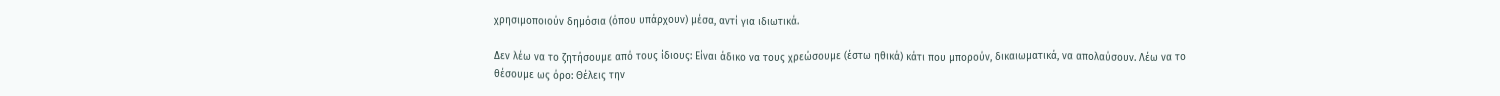χρησιμοποιούν δημόσια (όπου υπάρχουν) μέσα, αντί για ιδιωτικά.

Δεν λέω να το ζητήσουμε από τους ίδιους: Είναι άδικο να τους χρεώσουμε (έστω ηθικά) κάτι που μπορούν, δικαιωματικά, να απολαύσουν. Λέω να το θέσουμε ως όρο: Θέλεις την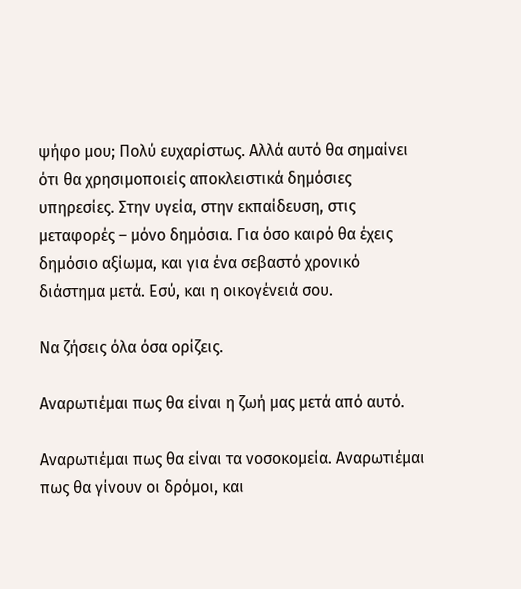ψήφο μου; Πολύ ευχαρίστως. Αλλά αυτό θα σημαίνει ότι θα χρησιμοποιείς αποκλειστικά δημόσιες υπηρεσίες. Στην υγεία, στην εκπαίδευση, στις μεταφορές – μόνο δημόσια. Για όσο καιρό θα έχεις δημόσιο αξίωμα, και για ένα σεβαστό χρονικό διάστημα μετά. Εσύ, και η οικογένειά σου.

Να ζήσεις όλα όσα ορίζεις.

Αναρωτιέμαι πως θα είναι η ζωή μας μετά από αυτό.

Αναρωτιέμαι πως θα είναι τα νοσοκομεία. Αναρωτιέμαι πως θα γίνουν οι δρόμοι, και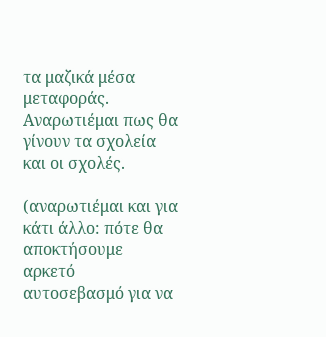τα μαζικά μέσα μεταφοράς. Αναρωτιέμαι πως θα γίνουν τα σχολεία και οι σχολές.

(αναρωτιέμαι και για κάτι άλλο: πότε θα αποκτήσουμε αρκετό αυτοσεβασμό για να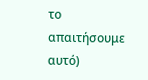το απαιτήσουμε αυτό)